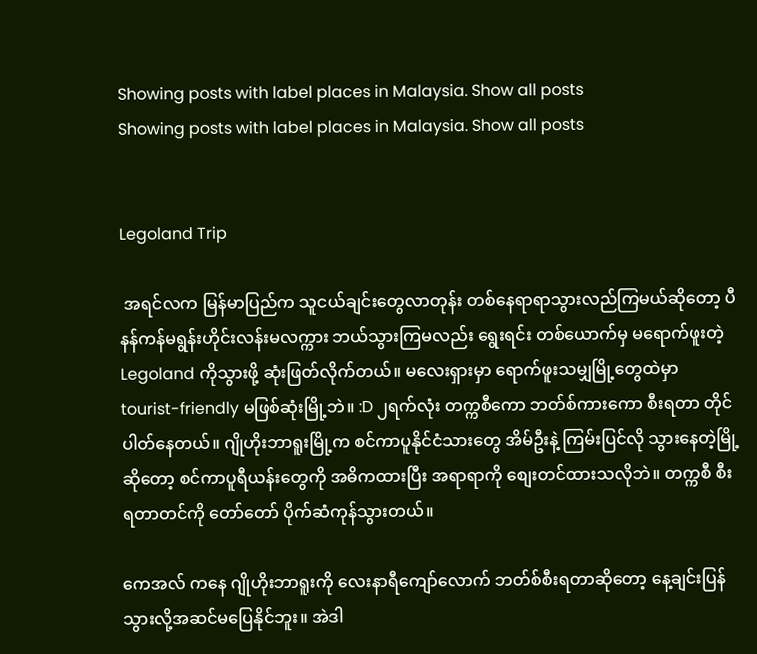Showing posts with label places in Malaysia. Show all posts
Showing posts with label places in Malaysia. Show all posts


Legoland Trip

 အရင်လက မြန်မာပြည်က သူငယ်ချင်းတွေလာတုန်း တစ်နေရာရာသွားလည်ကြမယ်ဆိုတော့ ပီနန်ကန်မရွန်းဟိုင်းလန်းမလက္ကား ဘယ်သွားကြမလည်း ရွေးရင်း တစ်ယောက်မှ မရောက်ဖူးတဲ့ Legoland ကိုသွားဖို့ ဆုံးဖြတ်လိုက်တယ်။ မလေးရှားမှာ ရောက်ဖူးသမျှမြို့တွေထဲမှာ tourist-friendly မဖြစ်ဆုံးမြို့ဘဲ။ :D ၂ရက်လုံး တက္ကစီကော ဘတ်စ်ကားကော စီးရတာ တိုင်ပါတ်နေတယ်။ ဂျိုဟိုးဘာရူးမြို့က စင်ကာပူနိုင်ငံသားတွေ အိမ်ဦးနဲ့ ကြမ်းပြင်လို သွားနေတဲ့မြို့ဆိုတော့ စင်ကာပူရီယန်းတွေကို အဓိကထားပြီး အရာရာကို စျေးတင်ထားသလိုဘဲ။ တက္ကစီ စီးရတာတင်ကို တော်တော် ပိုက်ဆံကုန်သွားတယ်။

ကေအလ် ကနေ ဂျိုဟိုးဘာရူးကို လေးနာရီကျော်လောက် ဘတ်စ်စီးရတာဆိုတော့ နေ့ချင်းပြန်သွားလို့အဆင်မပြေနိုင်ဘူး။ အဲဒါ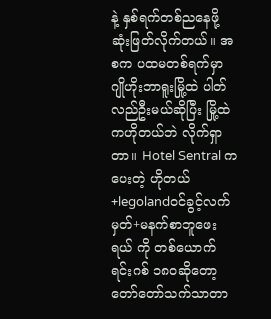နဲ့ နှစ်ရက်တစ်ညနေဖို့ ဆုံးဖြတ်လိုက်တယ်။ အစက ပထမတစ်ရက်မှာ ဂျိုဟိုးဘာရူးမြို့ထဲ ပါတ်လည်ဦးမယ်ဆိုပြီး မြို့ထဲကဟိုတယ်ဘဲ လိုက်ရှာတာ။ Hotel Sentral က ပေးတဲ့ ဟိုတယ်+legolandဝင်ခွင့်လက်မှတ်+မနက်စာဘူဖေးရယ် ကို တစ်ယောက် ရင်းဂစ် ၁၈၀ဆိုတော့ တော်တော်သက်သာတာ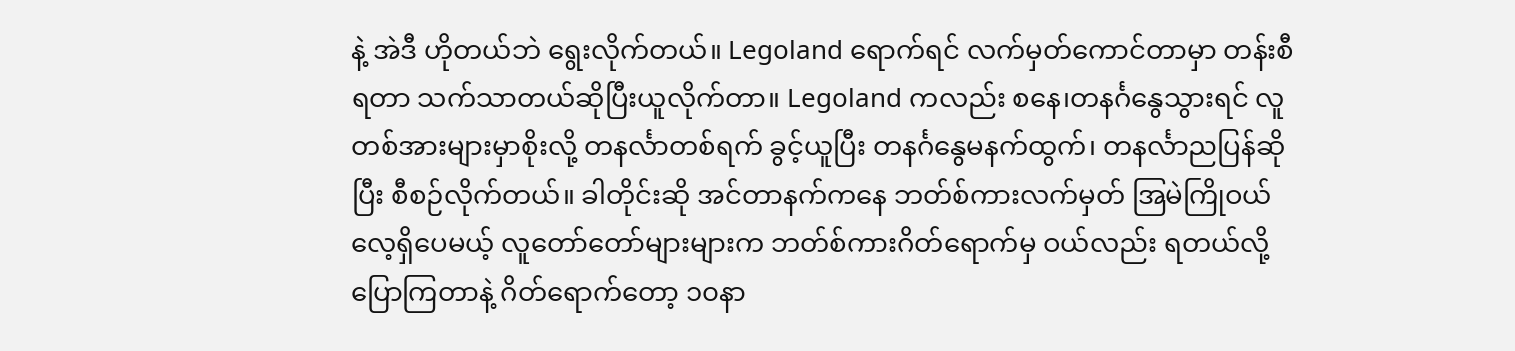နဲ့ အဲဒီ ဟိုတယ်ဘဲ ရွေးလိုက်တယ်။ Legoland ရောက်ရင် လက်မှတ်ကောင်တာမှာ တန်းစီရတာ သက်သာတယ်ဆိုပြီးယူလိုက်တာ။ Legoland ကလည်း စနေ၊တနင်္ဂနွေသွားရင် လူတစ်အားများမှာစိုးလို့ တနင်္လာတစ်ရက် ခွင့်ယူပြီး တနင်္ဂနွေမနက်ထွက်၊ တနင်္လာညပြန်ဆိုပြီး စီစဉ်လိုက်တယ်။ ခါတိုင်းဆို အင်တာနက်ကနေ ဘတ်စ်ကားလက်မှတ် အြမဲကြိုဝယ်လေ့ရှိပေမယ့် လူတော်တော်များများက ဘတ်စ်ကားဂိတ်ရောက်မှ ဝယ်လည်း ရတယ်လို့ပြောကြတာနဲ့ ဂိတ်ရောက်တော့ ၁၀နာ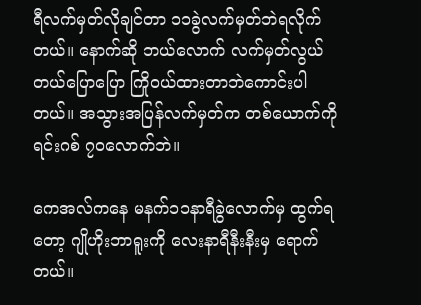ရီလက်မှတ်လိုချင်တာ ၁၁ခွဲလက်မှတ်ဘဲရလိုက်တယ်။ နောက်ဆို ဘယ်လောက် လက်မှတ်လွယ်တယ်ပြောပြော ကြိုဝယ်ထားတာဘဲကောင်းပါတယ်။ အသွားအပြန်လက်မှတ်က တစ်ယောက်ကို ရင်းဂစ် ၇၀လောက်ဘဲ။

ကေအလ်ကနေ မနက်၁၁နာရီခွဲလောက်မှ ထွက်ရတော့ ဂျိုဟိုးဘာရူးကို လေးနာရီနီးနီးမှ ရောက်တယ်။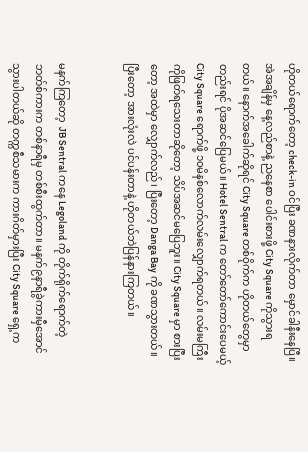ဟိုတယ်ရောက်တော့ check-in ဝင်ပြီး ခဏနားလိုက်တာ မှောင်ခါနီးနေပြီ။ အဲအချိန်မှ နေ့လည်စာနဲ့ ညနေစာ ပေါင်းစားဖို့ City Square ကိုသွားရတယ်။ နောက်အခေါက်ဆိုရင် City Square တစ်ဝိုက်က ဟိုတယ်တွေမှာတည်းရင် ပိုအဆင်ပြေမယ်။ Hotel Sentral က တော်တော်ကောင်းပေမယ့် City Square ရောက်ဖို့ ၁၀မိနစ်လောက်လမ်းလျှောက်ရတယ်။ လမ်းမကြီးကိုဖြတ်ရသေးတာဆိုတော့ သိပ်အဆင်မပြေဘူး။ City Square မှာ စားပြီးတော့ အထဲမှာ လျှောက်လည်၊ ပြီးတော့ Danga Bay ကို ခဏသွားတယ်။ ပြီးတော့ အားလုံးလဲ ပင်ပန်းတာနဲ့ ဟိုတယ်ဘဲပြန်နားကြတယ်။


မနက်ကြတော့  JB Sentral ကနေ Legoland ကို တိုက်ရိုက်ရောက်တဲ့ ဘတ်စ်ကားက တစ်နာရီမှ တစ်စီးထွက်တာ။ မနက်၉နာရီခွဲကားမှီအောင်သွားပါတယ်ဆို တက္ကစီသမားက ကားဂိတ်မှားပြီး City Square ရှေ့က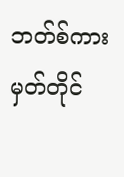ဘတ်စ်ကားမှတ်တိုင်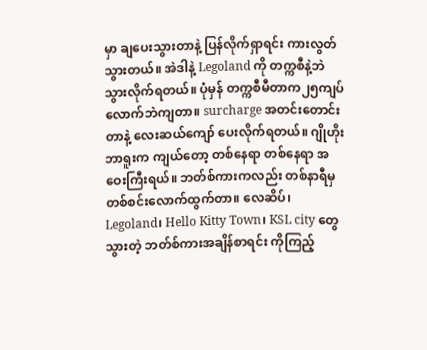မှာ ချပေးသွားတာနဲ့ ပြန်လိုက်ရှာရင်း ကားလွတ်သွားတယ်။ အဲဒါနဲ့ Legoland ကို တက္ကစီနဲ့ဘဲ သွားလိုက်ရတယ်။ ပုံမှန် တက္ကစီမီတာက၂၅ကျပ်လောက်ဘဲကျတာ။ surcharge အတင်းတောင်းတာနဲ့ လေးဆယ်ကျော် ပေးလိုက်ရတယ်။ ဂျိုဟိုးဘာရူးက ကျယ်တော့ တစ်နေရာ တစ်နေရာ အဝေးကြီးရယ်။ ဘတ်စ်ကားကလည်း တစ်နာရီမှ တစ်စင်းလောက်ထွက်တာ။ လေဆိပ်၊ Legoland၊ Hello Kitty Town၊ KSL city တွေသွားတဲ့ ဘတ်စ်ကားအချိန်စာရင်း ကိုကြည့်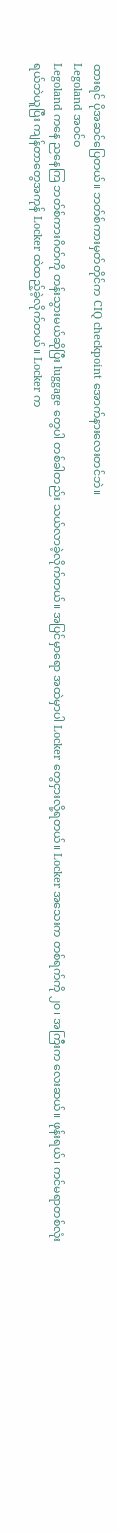ထားရင် ပိုအဆင်ပြေတယ်။ ဘတ်စ်ကားမှတ်တိုင်က CIQ checkpoint အောက်နားလေးတင်ဘဲ။
Legoland အဝင်ဝ
Legoland ကနေ ညနေကြ ဘတ်စ်ကားဂိတ်ကို တန်းသွားမယ်ဆိုပြီး luggage တွေပါ တစ်ခါတည်း သယ်လာခဲ့လိုက်တယ်။ အပြင်မှာရော အထဲမှာပါ Locker တွေငှားလို့ရတယ်။ Locker အသေးက တစ်ရက်ကို ၂၀၊ အကြီးက လေးဆယ်။ ဖုန်းရယ်၊ ကင်မရာတစ်လုံးရယ်ဘဲယူပြီး ကျန်တာတွေအကုန် Locker ထဲထည့်ခဲ့လိုက်တယ်။ Locker က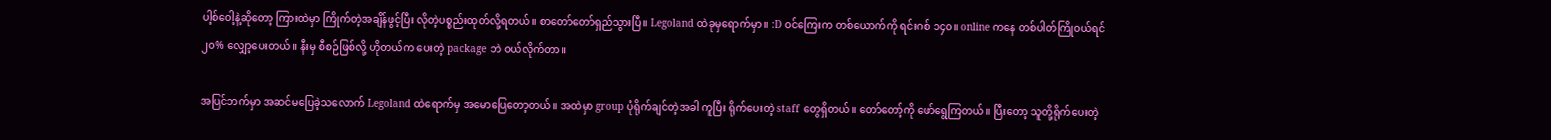ပါ့စ်ဝေါ့နဲ့ဆိုတော့ ကြားထဲမှာ ကြိုက်တဲ့အချိန်ဖွင့်ပြီး လိုတဲ့ပစ္စည်းထုတ်လို့ရတယ်။ စာတော်တော်ရှည်သွားပြီ။ Legoland ထဲခုမှရောက်မှာ။ :D ဝင်ကြေးက တစ်ယောက်ကို ရင်းဂစ် ၁၄၀။ online ကနေ တစ်ပါတ်ကြိုဝယ်ရင် ၂၀% လျှော့ပေးတယ်။ နီးမှ စီစဉ်ဖြစ်လို့ ဟိုတယ်က ပေးတဲ့ package ဘဲ ဝယ်လိုက်တာ။

အပြင်ဘက်မှာ အဆင်မပြေခဲ့သလောက် Legoland ထဲရောက်မှ အမောပြေတော့တယ်။ အထဲမှာ group ပုံရိုက်ချင်တဲ့အခါ ကူပြီး ရိုက်ပေးတဲ့ staff တွေရှိတယ်။ တော်တော့်ကို ဖော်ရွေကြတယ်။ ပြီးတော့ သူတို့ရိုက်ပေးတဲ့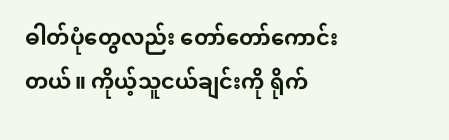ဓါတ်ပုံတွေလည်း တော်တော်ကောင်းတယ်။ ကိုယ့်သူငယ်ချင်းကို ရိုက်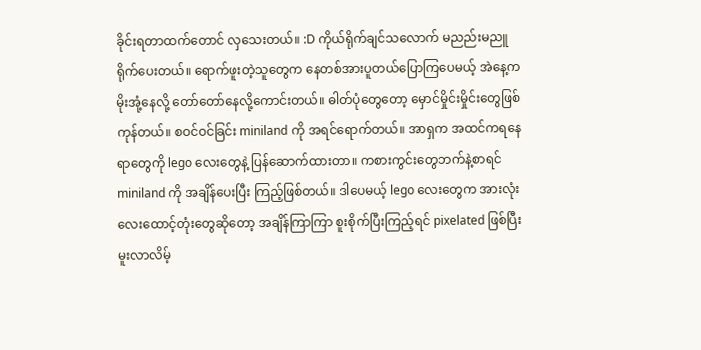ခိုင်းရတာထက်တောင် လှသေးတယ်။ :D ကိုယ်ရိုက်ချင်သလောက် မညည်းမညူ ရိုက်ပေးတယ်။ ရောက်ဖူးတဲ့သူတွေက နေတစ်အားပူတယ်ပြောကြပေမယ့် အဲနေ့က မိုးအုံ့နေလို့ တော်တော်နေလို့ကောင်းတယ်။ ဓါတ်ပုံတွေတော့ မှောင်မှိုင်းမှိုင်းတွေဖြစ်ကုန်တယ်။ စဝင်ဝင်ခြင်း miniland ကို အရင်ရောက်တယ်။ အာရှက အထင်ကရနေရာတွေကို lego လေးတွေနဲ့ ပြန်ဆောက်ထားတာ။ ကစားကွင်းတွေဘက်နဲ့စာရင် miniland ကို အချိန်ပေးပြီး ကြည့်ဖြစ်တယ်။ ဒါပေမယ့် lego လေးတွေက အားလုံး လေးထောင့်တုံးတွေဆိုတော့ အချိန်ကြာကြာ စူးစိုက်ပြီးကြည့်ရင် pixelated ဖြစ်ပြီး မူးလာလိမ့်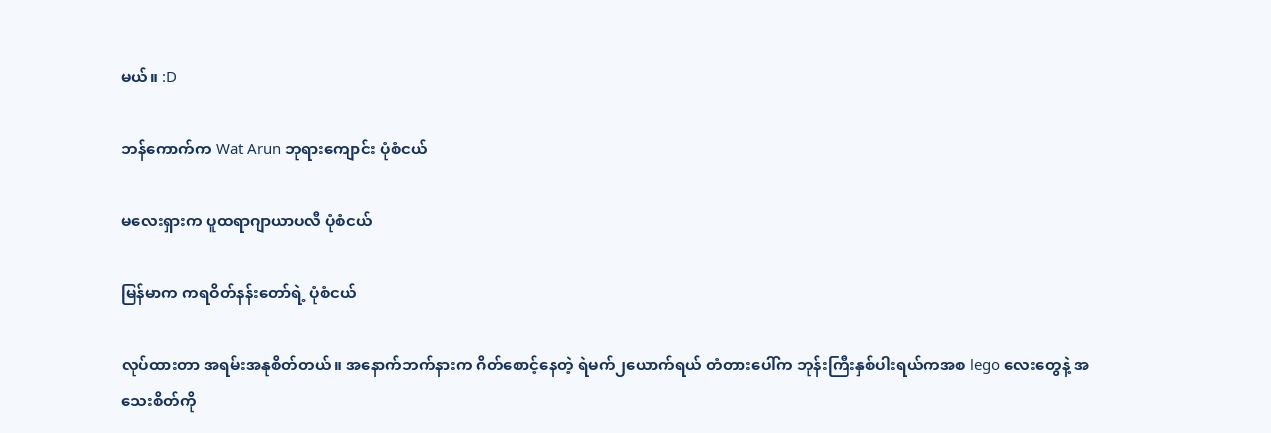မယ်။ :D

ဘန်ကောက်က Wat Arun ဘုရားကျောင်း ပုံစံငယ်

မလေးရှားက ပူထရာဂျာယာပလီ ပုံစံငယ်

မြန်မာက ကရဝိတ်နန်းတော်ရဲ့ ပုံစံငယ်

လုပ်ထားတာ အရမ်းအနုစိတ်တယ်။ အနောက်ဘက်နားက ဂိတ်စောင့်နေတဲ့ ရဲမက်၂ယောက်ရယ် တံတားပေါ်က ဘုန်းကြီးနှစ်ပါးရယ်ကအစ lego လေးတွေနဲ့ အသေးစိတ်ကို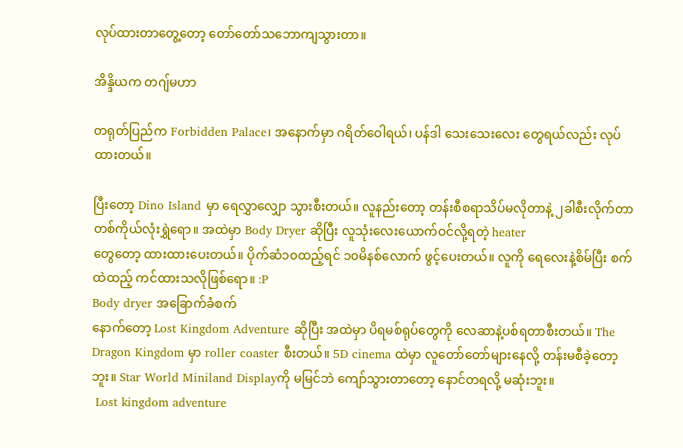လုပ်ထားတာတွေ့တော့ တော်တော်သဘောကျသွားတာ။

အိန္ဒိယက တဂျ်မဟာ

တရုတ်ပြည်က Forbidden Palace၊ အနောက်မှာ ဂရိတ်ဝေါရယ်၊ ပန်ဒါ သေးသေးလေး တွေရယ်လည်း လုပ်ထားတယ်။

ပြီးတော့ Dino Island မှာ ရေလွှာလျှော သွားစီးတယ်။ လူနည်းတော့ တန်းစီစရာသိပ်မလိုတာနဲ့ ၂ခါစီးလိုက်တာ တစ်ကိုယ်လုံးရွှဲရော။ အထဲမှာ Body Dryer ဆိုပြီး လူသုံးလေးယောက်ဝင်လို့ရတဲ့ heater
တွေတော့ ထားထားပေးတယ်။ ပိုက်ဆံ၁၀ထည့်ရင် ၁၀မိနစ်လောက် ဖွင့်ပေးတယ်။ လူကို ရေလေးနဲ့စိမ်ပြီး စက်ထဲထည့် ကင်ထားသလိုဖြစ်ရော။ :P
Body dryer အခြောက်ခံစက်
နောက်တော့ Lost Kingdom Adventure ဆိုပြီး အထဲမှာ ပိရမစ်ရုပ်တွေကို လေဆာနဲ့ပစ်ရတာစီးတယ်။ The Dragon Kingdom မှာ roller coaster စီးတယ်။ 5D cinema ထဲမှာ လူတော်တော်များနေလို့ တန်းမစီခဲ့တော့ဘူး။ Star World Miniland Displayကို မမြင်ဘဲ ကျော်သွားတာတော့ နောင်တရလို့ မဆုံးဘူး။
 Lost kingdom adventure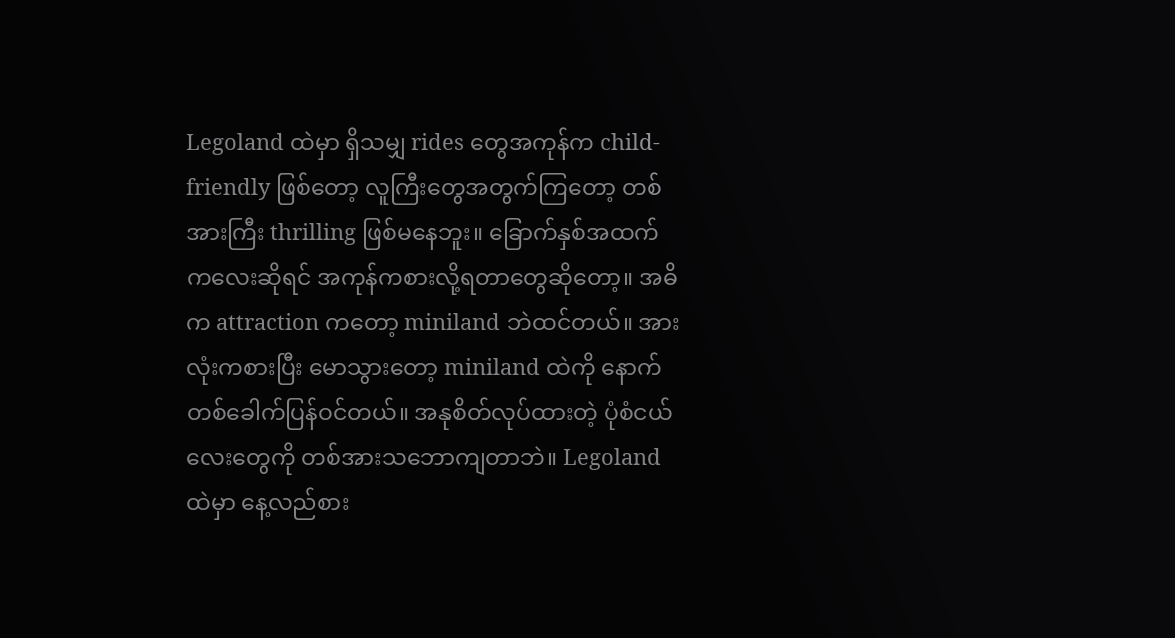Legoland ထဲမှာ ရှိသမျှ rides တွေအကုန်က child-friendly ဖြစ်တော့ လူကြီးတွေအတွက်ကြတော့ တစ်အားကြီး thrilling ဖြစ်မနေဘူး။ ခြောက်နှစ်အထက် ကလေးဆိုရင် အကုန်ကစားလို့ရတာတွေဆိုတော့။ အဓိက attraction ကတော့ miniland ဘဲထင်တယ်။ အားလုံးကစားပြီး မောသွားတော့ miniland ထဲကို နောက်တစ်ခေါက်ပြန်ဝင်တယ်။ အနုစိတ်လုပ်ထားတဲ့ ပုံစံငယ်လေးတွေကို တစ်အားသဘောကျတာဘဲ။ Legoland ထဲမှာ နေ့လည်စား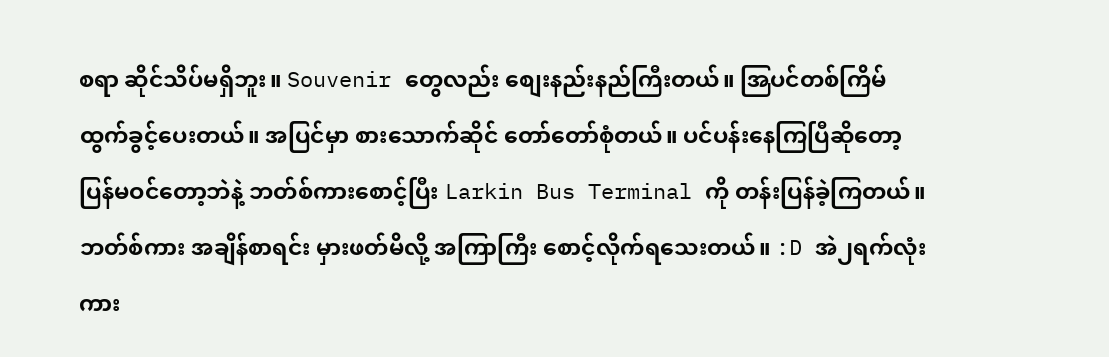စရာ ဆိုင်သိပ်မရှိဘူး။ Souvenir တွေလည်း စျေးနည်းနည်ကြီးတယ်။ အြပင်တစ်ကြိမ် ထွက်ခွင့်ပေးတယ်။ အပြင်မှာ စားသောက်ဆိုင် တော်တော်စုံတယ်။ ပင်ပန်းနေကြပြီဆိုတော့ ပြန်မဝင်တော့ဘဲနဲ့ ဘတ်စ်ကားစောင့်ပြီး Larkin Bus Terminal ကို တန်းပြန်ခဲ့ကြတယ်။ ဘတ်စ်ကား အချိန်စာရင်း မှားဖတ်မိလို့ အကြာကြီး စောင့်လိုက်ရသေးတယ်။ :D အဲ၂ရက်လုံး ကား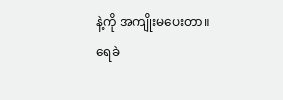နဲ့ကို အကျိုးမပေးတာ။
ရေခဲ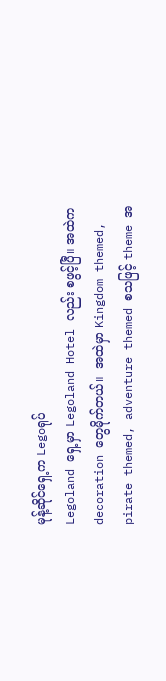မုန့်ဆိုင်ရှေ့က Legoရုပ်
Legoland ရှေ့မှာ Legoland Hotel လည်း စဖွင့်ပြီ။ အထဲက decoration တွေမိုက်တယ်။  အထဲမှာ Kingdom themed, pirate themed, adventure themed စသဖြင့် theme အ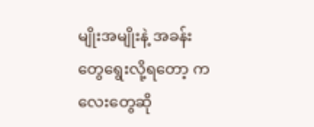မျိုးအမျိုးနဲ့ အခန်းတွေရွေးလို့ရတော့ ကလေးတွေဆို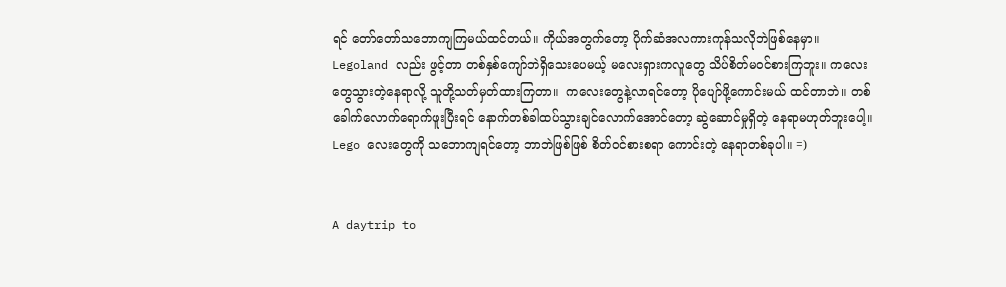ရင် တော်တော်သဘောကျကြမယ်ထင်တယ်။ ကိုယ်အတွက်တော့ ပိုက်ဆံအလကားကုန်သလိုဘဲဖြစ်နေမှာ။ Legoland လည်း ဖွင့်တာ တစ်နှစ်ကျော်ဘဲရှိသေးပေမယ့် မလေးရှားကလူတွေ သိပ်စိတ်မဝင်စားကြဘူး။ ကလေးတွေသွားတဲ့နေရာလို့ သူတို့သတ်မှတ်ထားကြတာ။  ကလေးတွေနဲ့လာရင်တော့ ပိုပျော်ဖို့ကောင်းမယ် ထင်တာဘဲ။ တစ်ခေါက်လောက်ရောက်ဖူးပြီးရင် နောက်တစ်ခါထပ်သွားချင်လောက်အောင်တော့ ဆွဲဆောင်မှုရှိတဲ့ နေရာမဟုတ်ဘူးပေါ့။ Lego လေးတွေကို သဘောကျရင်တော့ ဘာဘဲဖြစ်ဖြစ် စိတ်ဝင်စားစရာ ကောင်းတဲ့ နေရာတစ်ခုပါ။ =)


A daytrip to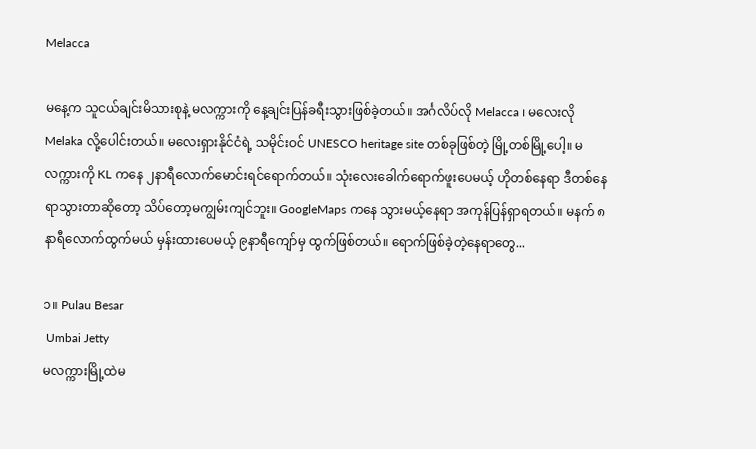Melacca

မနေ့က သူငယ်ချင်းမိသားစုနဲ့ မလက္ကားကို နေ့ချင်းပြန်ခရီးသွားဖြစ်ခဲ့တယ်။ အင်္ဂလိပ်လို Melacca ၊ မလေးလို Melaka လို့ပေါင်းတယ်။ မလေးရှားနိုင်ငံရဲ့ သမိုင်းဝင် UNESCO heritage site တစ်ခုဖြစ်တဲ့ မြို့တစ်မြို့ပေါ့။ မလက္ကားကို KL ကနေ ၂နာရီလောက်မောင်းရင်ရောက်တယ်။ သုံးလေးခေါက်ရောက်ဖူးပေမယ့် ဟိုတစ်နေရာ ဒီတစ်နေရာသွားတာဆိုတော့ သိပ်တော့မကျွမ်းကျင်ဘူး။ GoogleMaps ကနေ သွားမယ့်နေရာ အကုန်ပြန်ရှာရတယ်။ မနက် ၈နာရီလောက်ထွက်မယ် မှန်းထားပေမယ့် ၉နာရီကျော်မှ ထွက်ဖြစ်တယ်။ ရောက်ဖြစ်ခဲ့တဲ့နေရာတွေ...

၁။ Pulau Besar
 Umbai Jetty
မလက္ကားမြို့ထဲမ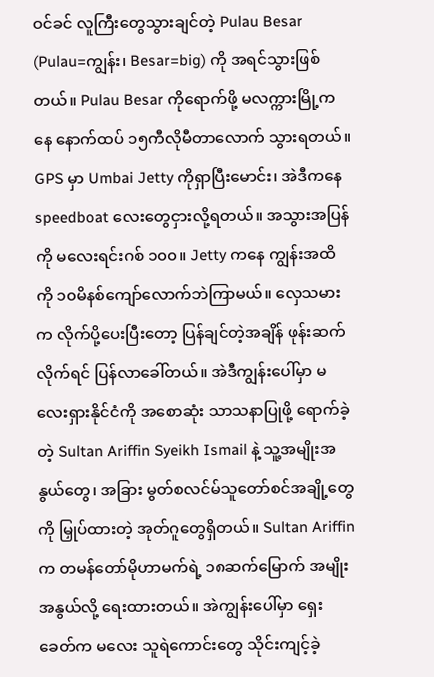ဝင်ခင် လူကြီးတွေသွားချင်တဲ့ Pulau Besar (Pulau=ကျွန်း၊ Besar=big) ကို အရင်သွားဖြစ်တယ်။ Pulau Besar ကိုရောက်ဖို့ မလက္ကားမြို့ကနေ နောက်ထပ် ၁၅ကီလိုမီတာလောက် သွားရတယ်။ GPS မှာ Umbai Jetty ကိုရှာပြီးမောင်း၊ အဲဒီကနေ speedboat လေးတွေငှားလို့ရတယ်။ အသွားအပြန်ကို မလေးရင်းဂစ် ၁၀၀။ Jetty ကနေ ကျွန်းအထိကို ၁၀မိနစ်ကျော်လောက်ဘဲကြာမယ်။ လှေသမားက လိုက်ပို့ပေးပြီးတော့ ပြန်ချင်တဲ့အချိန် ဖုန်းဆက်လိုက်ရင် ပြန်လာခေါ်တယ်။ အဲဒီကျွန်းပေါ်မှာ မလေးရှားနိုင်ငံကို အစောဆုံး သာသနာပြုဖို့ ရောက်ခဲ့တဲ့ Sultan Ariffin Syeikh Ismail နဲ့ သူ့အမျိုးအနွယ်တွေ၊ အခြား မွတ်စလင်မ်သူတော်စင်အချို့တွေကို မြှုပ်ထားတဲ့ အုတ်ဂူတွေရှိတယ်။ Sultan Ariffin က တမန်တော်မိုဟာမက်ရဲ့ ၁၈ဆက်မြောက် အမျိုးအနွယ်လို့ ရေးထားတယ်။ အဲကျွန်းပေါ်မှာ ရှေးခေတ်က မလေး သူရဲကောင်းတွေ သိုင်းကျင့်ခဲ့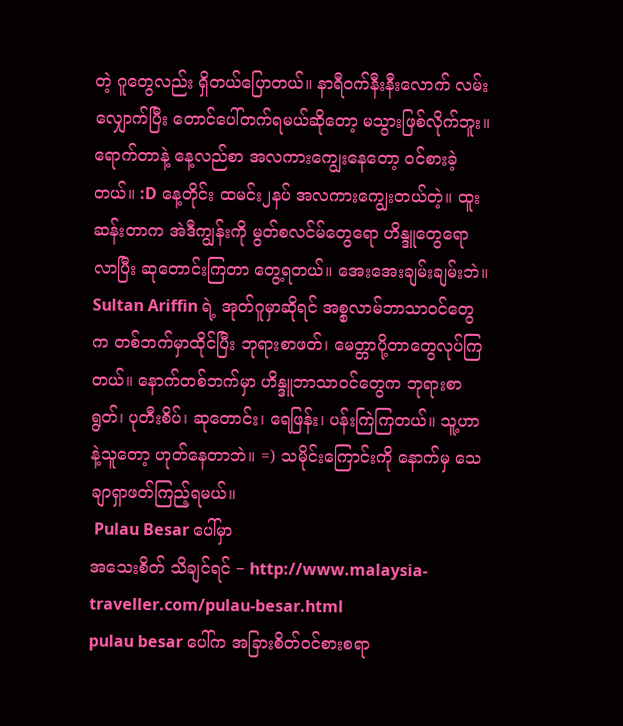တဲ့ ဂူတွေလည်း ရှိတယ်ပြောတယ်။ နာရီဝက်နီးနီးလောက် လမ်းလျှောက်ပြီး တောင်ပေါ်တက်ရမယ်ဆိုတော့ မသွားဖြစ်လိုက်ဘူး။
ရောက်တာနဲ့ နေ့လည်စာ အလကားကျွေးနေတော့ ဝင်စားခဲ့တယ်။ :D နေ့တိုင်း ထမင်း၂နပ် အလကားကျွေးတယ်တဲ့။ ထူးဆန်းတာက အဲဒီကျွန်းကို မွတ်စလင်မ်တွေရော ဟိန္ဒူတွေရော လာပြီး ဆုတောင်းကြတာ တွေ့ရတယ်။ အေးအေးချမ်းချမ်းဘဲ။ Sultan Ariffin ရဲ့ အုတ်ဂူမှာဆိုရင် အစ္စလာမ်ဘာသာဝင်တွေက တစ်ဘက်မှာထိုင်ပြီး ဘုရားစာဖတ်၊ မေတ္တာပို့တာတွေလုပ်ကြတယ်။ နောက်တစ်ဘက်မှာ ဟိန္ဒူဘာသာဝင်တွေက ဘုရားစာရွတ်၊ ပုတီးစိပ်၊ ဆုတောင်း၊ ရေဖြန်း၊ ပန်းကြဲကြတယ်။ သူ့ဟာနဲ့သူတော့ ဟုတ်နေတာဘဲ။ =) သမိုင်းကြောင်းကို နောက်မှ သေချာရှာဖတ်ကြည့်ရမယ်။
 Pulau Besar ပေါ်မှာ
အသေးစိတ် သိချင်ရင် − http://www.malaysia-traveller.com/pulau-besar.html
pulau besar ပေါ်က အခြားစိတ်ဝင်စားစရာ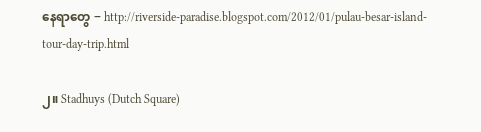နေရာတွေ − http://riverside-paradise.blogspot.com/2012/01/pulau-besar-island-tour-day-trip.html

၂။ Stadhuys (Dutch Square)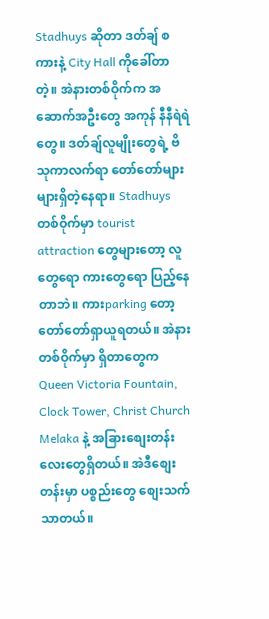Stadhuys ဆိုတာ ဒတ်ချ် စကားနဲ့ City Hall ကိုခေါ်တာတဲ့။ အဲနားတစ်ဝိုက်က အဆောက်အဦးတွေ အကုန် နီနီရဲရဲတွေ။ ဒတ်ချ်လူမျိုးတွေရဲ့ ဗိသုကာလက်ရာ တော်တော်များများရှိတဲ့နေရာ။ Stadhuys တစ်ဝိုက်မှာ tourist attraction တွေများတော့ လူတွေရော ကားတွေရော ပြည့်နေတာဘဲ။ ကားparking တော့ တော်တော်ရှာယူရတယ်။ အဲနားတစ်ဝိုက်မှာ ရှိတာတွေက Queen Victoria Fountain, Clock Tower, Christ Church Melaka နဲ့ အခြားစျေးတန်းလေးတွေရှိတယ်။ အဲဒီစျေးတန်းမှာ ပစ္စည်းတွေ စျေးသက်သာတယ်။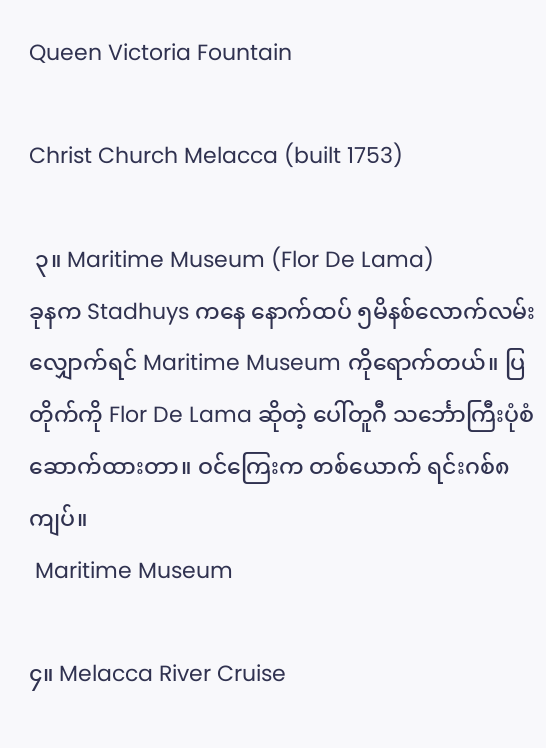Queen Victoria Fountain

Christ Church Melacca (built 1753)

 ၃။ Maritime Museum (Flor De Lama)
ခုနက Stadhuys ကနေ နောက်ထပ် ၅မိနစ်လောက်လမ်းလျှောက်ရင် Maritime Museum ကိုရောက်တယ်။ ပြတိုက်ကို Flor De Lama ဆိုတဲ့ ပေါ်တူဂီ သင်္ဘောကြီးပုံစံဆောက်ထားတာ။ ဝင်ကြေးက တစ်ယောက် ရင်းဂစ်၈ကျပ်။
 Maritime Museum

၄။ Melacca River Cruise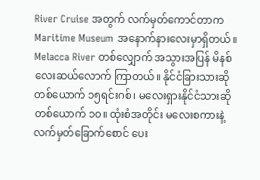River Cruise အတွက် လက်မှတ်ကောင်တာက Maritime Museum အနောက်နားလေးမှာရှိတယ်။ Melacca River တစ်လျှောက် အသွားအပြန် မိနစ်လေးဆယ်လောက် ကြာတယ်။ နိုင်ငံခြားသားဆို တစ်ယောက် ၁၅ရင်းဂစ်၊ မလေးရှားနိုင်ငံသားဆို တစ်ယောက် ၁၀။ ထုံးစံအတိုင်း မလေးစကားနဲ့ လက်မှတ်ခြောက်စောင် ပေး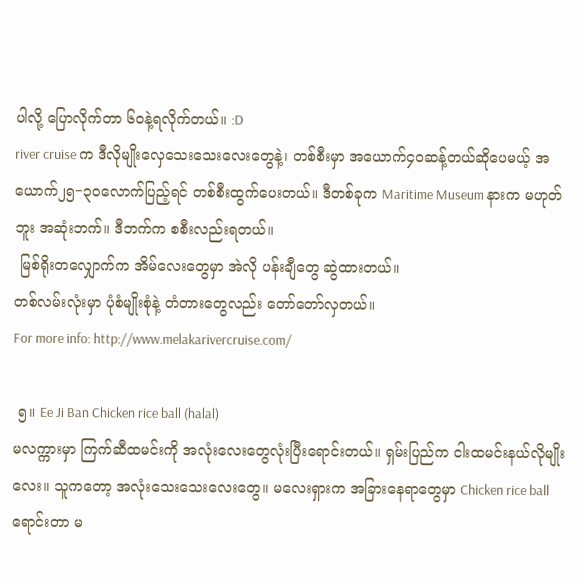ပါလို့ ပြောလိုက်တာ ၆၀နဲ့ရလိုက်တယ်။ :D
river cruise က ဒီလိုမျိုးလှေသေးသေးလေးတွေနဲ့၊ တစ်စီးမှာ အယောက်၄၀ဆန့်တယ်ဆိုပေမယ့် အယောက်၂၅−၃၀လောက်ပြည့်ရင် တစ်စီးထွက်ပေးတယ်။ ဒီတစ်ခုက Maritime Museum နားက မဟုတ်ဘူး အဆုံးဘက်။ ဒီဘက်က စစီးလည်းရတယ်။
 မြစ်ရိုးတလျှောက်က အိမ်လေးတွေမှာ အဲလို ပန်းချီတွေ ဆွဲထားတယ်။
တစ်လမ်းလုံးမှာ ပုံစံမျိုးစုံနဲ့ တံတားတွေလည်း တော်တော်လှတယ်။
For more info: http://www.melakarivercruise.com/

 ၅။ Ee Ji Ban Chicken rice ball (halal)
မလက္ကားမှာ ကြက်ဆီထမင်းကို အလုံးလေးတွေလုံးပြီးရောင်းတယ်။ ရှမ်းပြည်က ငါးထမင်းနယ်လိုမျိုးလေး။ သူကတော့ အလုံးသေးသေးလေးတွေ။ မလေးရှားက အခြားနေရာတွေမှာ Chicken rice ball ရောင်းတာ မ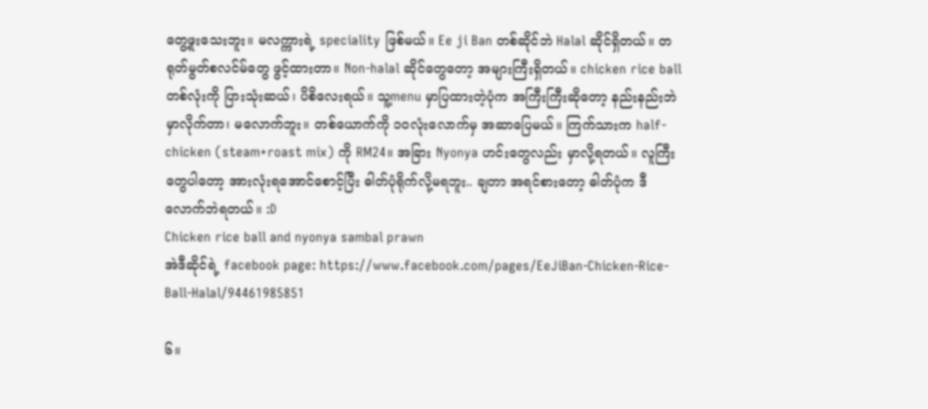တွေ့ဖူးသေးဘူး။ မလက္ကားရဲ့ speciality ဖြစ်မယ်။ Ee ji Ban တစ်ဆိုင်ဘဲ Halal ဆိုင်ရှိတယ်။ တရုတ်မွတ်စလင်မ်တွေ ဖွင့်ထားတာ။ Non-halal ဆိုင်တွေတော့ အများကြီးရှိတယ်။ chicken rice ball တစ်လုံးကို ပြားသုံးဆယ်၊ ပိစိလေးရယ်။ သူ့menu မှာပြထားတဲ့ပုံက အကြီးကြီးဆိုတော့ နည်းနည်းဘဲမှာလိုက်တာ၊ မလောက်ဘူး။ တစ်ယောက်ကို ၁၀လုံးလောက်မှ အဆာပြေမယ်။ ကြက်သားက half-chicken (steam+roast mix) ကို RM24။ အခြား Nyonya ဟင်းတွေလည်း မှာလို့ရတယ်။ လူကြီးတွေပါတော့ အားလုံးရအောင်စောင့်ပြီး ဓါတ်ပုံရိုက်လို့မရဘူး.. ချတာ အရင်စားတော့ ဓါတ်ပုံက ဒီလောက်ဘဲရတယ်။ :D
Chicken rice ball and nyonya sambal prawn
အဲဒီဆိုင်ရဲ့ facebook page: https://www.facebook.com/pages/EeJiBan-Chicken-Rice-Ball-Halal/94461985851

၆။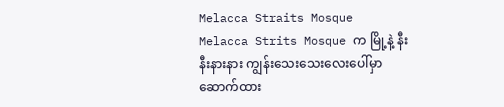Melacca Straits Mosque
Melacca Strits Mosque က မြို့နဲ့ နီးနီးနားနား ကျွန်းသေးသေးလေးပေါ်မှာ ဆောက်ထား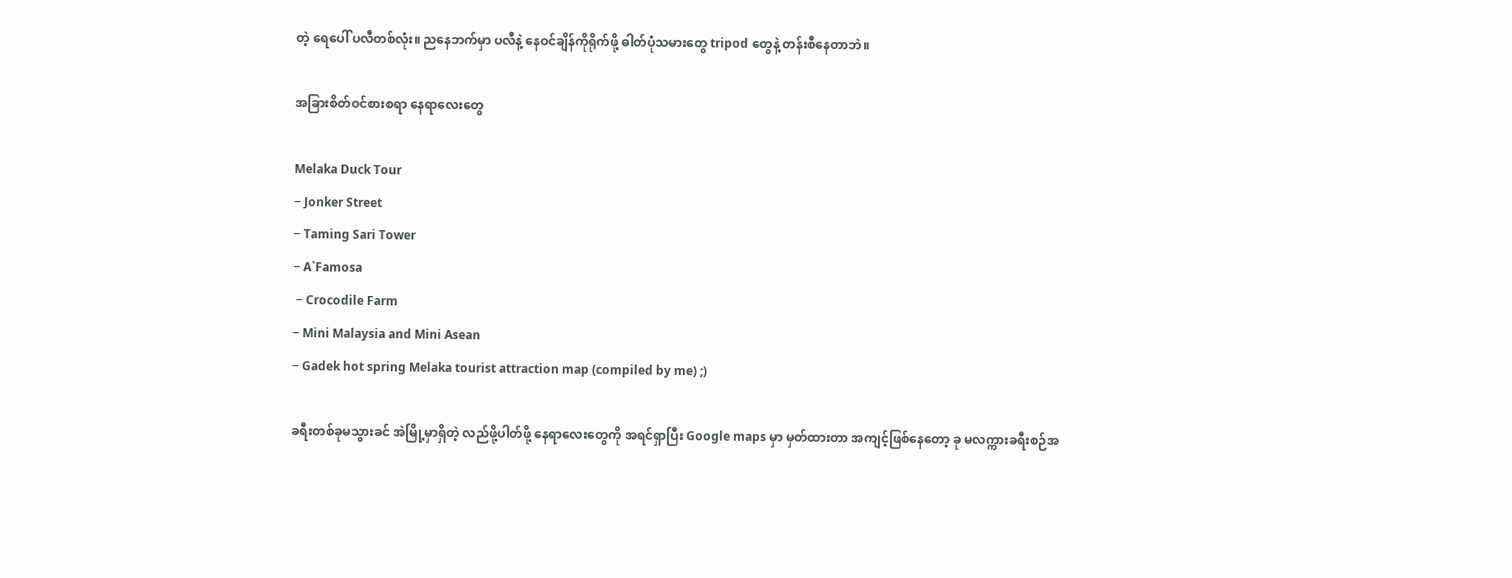တဲ့ ရေပေါ် ပလီတစ်လုံး။ ညနေဘက်မှာ ပလီနဲ့ နေဝင်ချိန်ကိုရိုက်ဖို့ ဓါတ်ပုံသမားတွေ tripod တွေနဲ့ တန်းစီနေတာဘဲ။

အခြားစိတ်ဝင်စားစရာ နေရာလေးတွေ

Melaka Duck Tour
− Jonker Street
− Taming Sari Tower
− A`Famosa
 − Crocodile Farm
− Mini Malaysia and Mini Asean
− Gadek hot spring Melaka tourist attraction map (compiled by me) ;)

ခရီးတစ်ခုမသွားခင် အဲမြို့မှာရှိတဲ့ လည်ဖို့ပါတ်ဖို့ နေရာလေးတွေကို အရင်ရှာပြီး Google maps မှာ မှတ်ထားတာ အကျင့်ဖြစ်နေတော့ ခု မလက္ကားခရီးစဉ်အ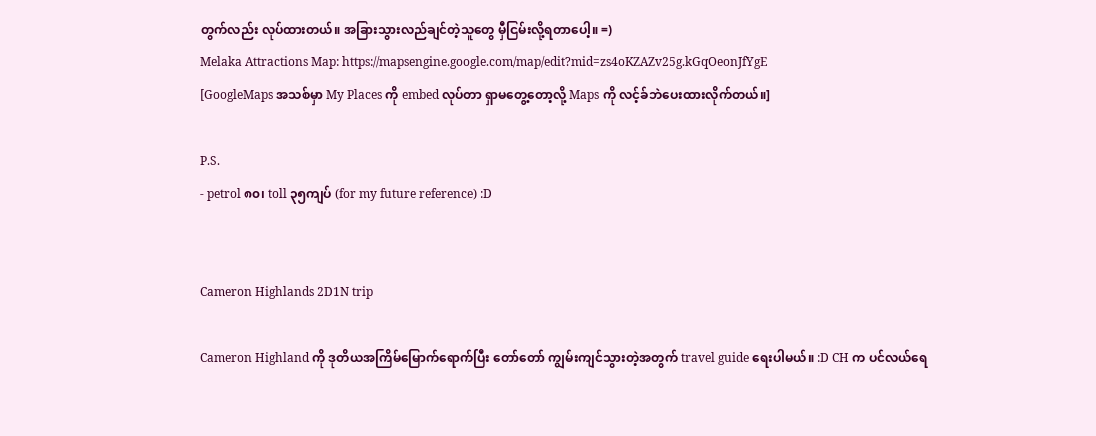တွက်လည်း လုပ်ထားတယ်။ အခြားသွားလည်ချင်တဲ့သူတွေ မှီငြမ်းလို့ရတာပေါ့။ =)
Melaka Attractions Map: https://mapsengine.google.com/map/edit?mid=zs4oKZAZv25g.kGqOeonJfYgE
[GoogleMaps အသစ်မှာ My Places ကို embed လုပ်တာ ရှာမတွေ့တော့လို့ Maps ကို လင့်ခ်ဘဲပေးထားလိုက်တယ်။]

P.S.
- petrol ၈၀၊ toll ၃၅ကျပ် (for my future reference) :D


Cameron Highlands 2D1N trip

Cameron Highland ကို ဒုတိယအကြိမ်မြောက်ရောက်ပြီး တော်တော် ကျွမ်းကျင်သွားတဲ့အတွက် travel guide ရေးပါမယ်။ :D CH က ပင်လယ်ရေ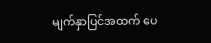မျက်နှာပြင်အထက် ပေ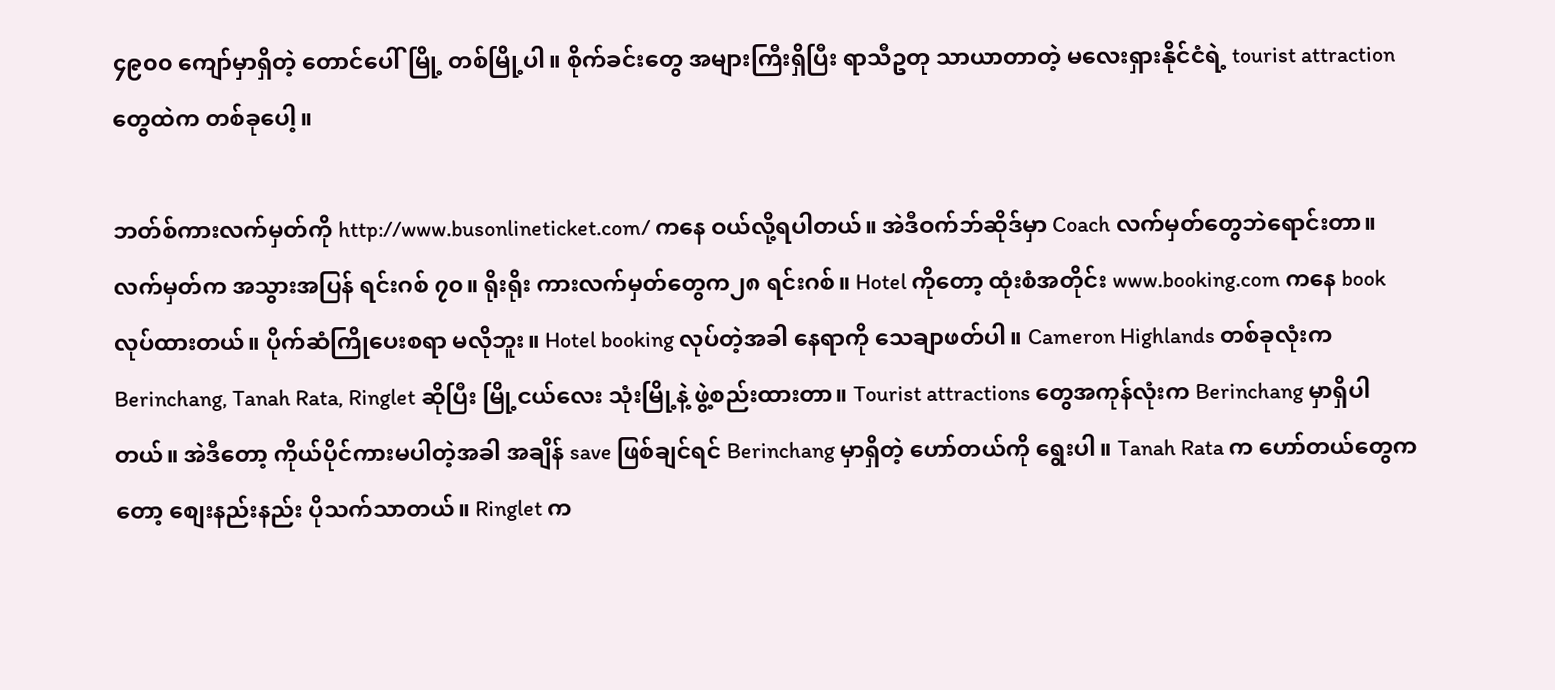၄၉၀၀ ကျော်မှာရှိတဲ့ တောင်ပေါ်မြို့ တစ်မြို့ပါ။ စိုက်ခင်းတွေ အများကြီးရှိပြီး ရာသီဥတု သာယာတာတဲ့ မလေးရှားနိုင်ငံရဲ့ tourist attraction တွေထဲက တစ်ခုပေါ့။

ဘတ်စ်ကားလက်မှတ်ကို http://www.busonlineticket.com/ ကနေ ဝယ်လို့ရပါတယ်။ အဲဒီဝက်ဘ်ဆိုဒ်မှာ Coach လက်မှတ်တွေဘဲရောင်းတာ။ လက်မှတ်က အသွားအပြန် ရင်းဂစ် ၇၀။ ရိုးရိုး ကားလက်မှတ်တွေက၂၈ ရင်းဂစ်။ Hotel ကိုတော့ ထုံးစံအတိုင်း www.booking.com ကနေ book လုပ်ထားတယ်။ ပိုက်ဆံကြိုပေးစရာ မလိုဘူး။ Hotel booking လုပ်တဲ့အခါ နေရာကို သေချာဖတ်ပါ။ Cameron Highlands တစ်ခုလုံးက Berinchang, Tanah Rata, Ringlet ဆိုပြီး မြို့ငယ်လေး သုံးမြို့နဲ့ ဖွဲ့စည်းထားတာ။ Tourist attractions တွေအကုန်လုံးက Berinchang မှာရှိပါတယ်။ အဲဒီတော့ ကိုယ်ပိုင်ကားမပါတဲ့အခါ အချိန် save ဖြစ်ချင်ရင် Berinchang မှာရှိတဲ့ ဟော်တယ်ကို ရွေးပါ။ Tanah Rata က ဟော်တယ်တွေကတော့ စျေးနည်းနည်း ပိုသက်သာတယ်။ Ringlet က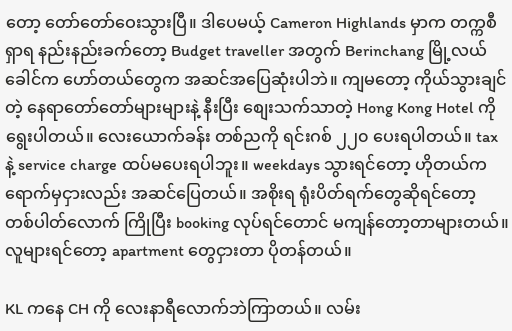တော့ တော်တော်ဝေးသွားပြီ။ ဒါပေမယ့် Cameron Highlands မှာက တက္ကစီရှာရ နည်းနည်းခက်တော့ Budget traveller အတွက် Berinchang မြို့လယ်ခေါင်က ဟော်တယ်တွေက အဆင်အပြေဆုံးပါဘဲ။ ကျမတော့ ကိုယ်သွားချင်တဲ့ နေရာတော်တော်များများနဲ့ နီးပြီး စျေးသက်သာတဲ့ Hong Kong Hotel ကို ရွေးပါတယ်။ လေးယောက်ခန်း တစ်ညကို ရင်းဂစ် ၂၂၀ ပေးရပါတယ်။ tax နဲ့ service charge ထပ်မပေးရပါဘူး။ weekdays သွားရင်တော့ ဟိုတယ်က ရောက်မှငှားလည်း အဆင်ပြေတယ်။ အစိုးရ ရုံးပိတ်ရက်တွေဆိုရင်တော့ တစ်ပါတ်လောက် ကြိုပြီး booking လုပ်ရင်တောင် မကျန်တော့တာများတယ်။  လူများရင်တော့ apartment တွေငှားတာ ပိုတန်တယ်။

KL ကနေ CH ကို လေးနာရီလောက်ဘဲကြာတယ်။ လမ်း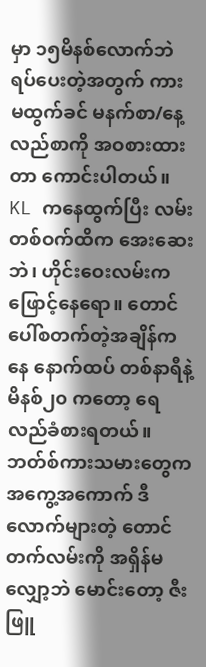မှာ ၁၅မိနစ်လောက်ဘဲ ရပ်ပေးတဲ့အတွက် ကားမထွက်ခင် မနက်စာ/နေ့လည်စာကို အဝစားထားတာ ကောင်းပါတယ်။ KL ကနေထွက်ပြီး လမ်းတစ်ဝက်ထိက အေးဆေးဘဲ၊ ဟိုင်းဝေးလမ်းက ဖြောင့်နေရော။ တောင်ပေါ်စတက်တဲ့အချိန်ကနေ နောက်ထပ် တစ်နာရီနဲ့မိနစ်၂၀ ကတော့ ရေလည်ခံစားရတယ်။ ဘတ်စ်ကားသမားတွေက အကွေ့အကောက် ဒီလောက်များတဲ့ တောင်တက်လမ်းကို အရှိန်မလျှော့ဘဲ မောင်းတော့ ဇီးဖြူ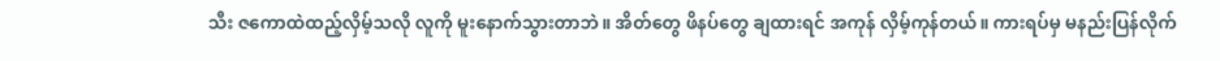သီး ဇကောထဲထည့်လှိမ့်သလို လူကို မူးနောက်သွားတာဘဲ။ အိတ်တွေ ဖိနပ်တွေ ချထားရင် အကုန် လှိမ့်ကုန်တယ်။ ကားရပ်မှ မနည်းပြန်လိုက်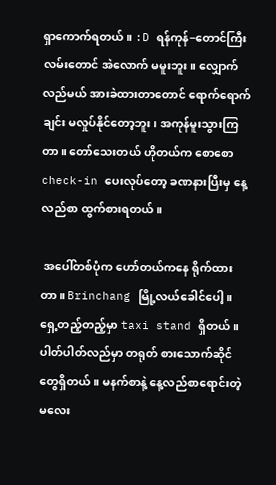ရှာကောက်ရတယ်။ :D ရန်ကုန်−တောင်ကြီးလမ်းတောင် အဲလောက် မမူးဘူး။ လျှောက်လည်မယ် အားခဲထားတာတောင် ရောက်ရောက်ချင်း မလှုပ်နိုင်တော့ဘူး၊ အကုန်မူးသွားကြတာ။ တော်သေးတယ် ဟိုတယ်က စောစော check-in ပေးလုပ်တော့ ခဏနားပြီးမှ နေ့လည်စာ ထွက်စားရတယ်။

 အပေါ်တစ်ပုံက ဟော်တယ်ကနေ ရိုက်ထားတာ။ Brinchang မြို့လယ်ခေါင်ပေါ့။ ရှေ့တည့်တည့်မှာ taxi stand ရှိတယ်။ ပါတ်ပါတ်လည်မှာ တရုတ် စားသောက်ဆိုင်တွေရှိတယ်။ မနက်စာနဲ့ နေ့လည်စာရောင်းတဲ့ မလေး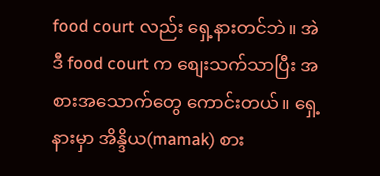food court လည်း ရှေ့နားတင်ဘဲ။ အဲဒီ food court က စျေးသက်သာပြီး အစားအသောက်တွေ ကောင်းတယ်။ ရှေ့နားမှာ အိန္ဒိယ(mamak) စား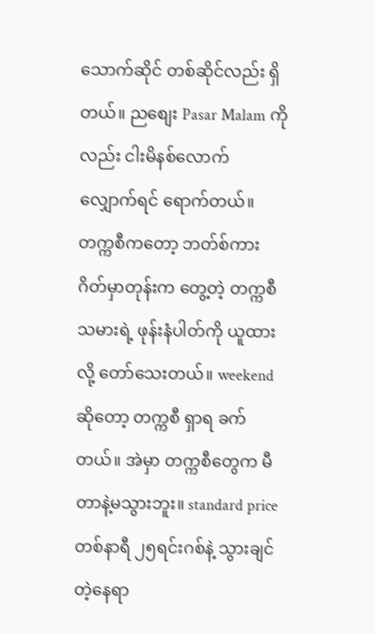သောက်ဆိုင် တစ်ဆိုင်လည်း ရှိတယ်။ ညစျေး Pasar Malam ကိုလည်း ငါးမိနစ်လောက် လျှောက်ရင် ရောက်တယ်။ တက္ကစီကတော့ ဘတ်စ်ကားဂိတ်မှာတုန်းက တွေ့တဲ့ တက္ကစီသမားရဲ့ ဖုန်းနံပါတ်ကို ယူထားလို့ တော်သေးတယ်။ weekend ဆိုတော့ တက္ကစီ ရှာရ ခက်တယ်။ အဲမှာ တက္ကစီတွေက မီတာနဲ့မသွားဘူး။ standard price တစ်နာရီ ၂၅ရင်းဂစ်နဲ့ သွားချင်တဲ့နေရာ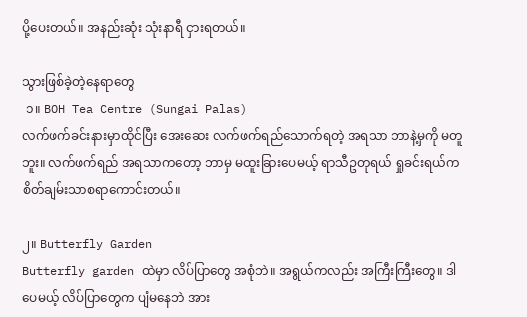ပို့ပေးတယ်။ အနည်းဆုံး သုံးနာရီ ငှားရတယ်။

သွားဖြစ်ခဲ့တဲ့နေရာတွေ
 ၁။ BOH Tea Centre (Sungai Palas)
လက်ဖက်ခင်းနားမှာထိုင်ပြီး အေးဆေး လက်ဖက်ရည်သောက်ရတဲ့ အရသာ ဘာနဲ့မှကို မတူဘူး။ လက်ဖက်ရည် အရသာကတော့ ဘာမှ မထူးခြားပေမယ့် ရာသီဥတုရယ် ရှုခင်းရယ်က စိတ်ချမ်းသာစရာကောင်းတယ်။

၂။ Butterfly Garden
Butterfly garden ထဲမှာ လိပ်ပြာတွေ အစုံဘဲ။ အရွယ်ကလည်း အကြီးကြီးတွေ။ ဒါပေမယ့် လိပ်ပြာတွေက ပျံမနေဘဲ အား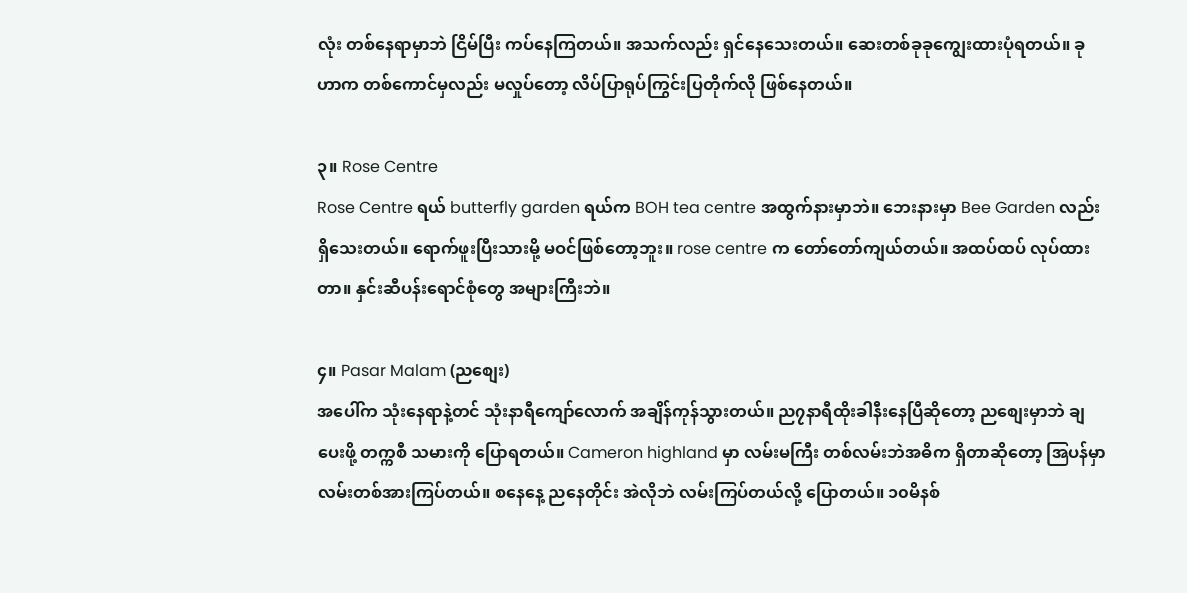လုံး တစ်နေရာမှာဘဲ ငြိမ်ပြီး ကပ်နေကြတယ်။ အသက်လည်း ရှင်နေသေးတယ်။ ဆေးတစ်ခုခုကျွေးထားပုံရတယ်။ ခုဟာက တစ်ကောင်မှလည်း မလှုပ်တော့ လိပ်ပြာရုပ်ကြွင်းပြတိုက်လို ဖြစ်နေတယ်။

၃။ Rose Centre
Rose Centre ရယ် butterfly garden ရယ်က BOH tea centre အထွက်နားမှာဘဲ။ ဘေးနားမှာ Bee Garden လည်းရှိသေးတယ်။ ရောက်ဖူးပြီးသားမို့ မဝင်ဖြစ်တော့ဘူး။ rose centre က တော်တော်ကျယ်တယ်။ အထပ်ထပ် လုပ်ထားတာ။ နှင်းဆီပန်းရောင်စုံတွေ အများကြီးဘဲ။

၄။ Pasar Malam (ညစျေး)
အပေါ်က သုံးနေရာနဲ့တင် သုံးနာရီကျော်လောက် အချိန်ကုန်သွားတယ်။ ည၇နာရီထိုးခါနီးနေပြီဆိုတော့ ညစျေးမှာဘဲ ချပေးဖို့ တက္ကစီ သမားကို ပြောရတယ်။ Cameron highland မှာ လမ်းမကြီး တစ်လမ်းဘဲအဓိက ရှိတာဆိုတော့ အြပန်မှာ လမ်းတစ်အားကြပ်တယ်။ စနေနေ့ ညနေတိုင်း အဲလိုဘဲ လမ်းကြပ်တယ်လို့ ပြောတယ်။ ၁၀မိနစ်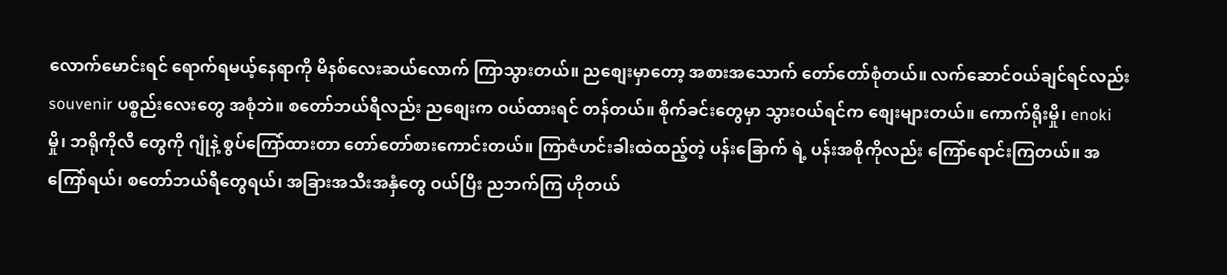လောက်မောင်းရင် ရောက်ရမယ့်နေရာကို မိနစ်လေးဆယ်လောက် ကြာသွားတယ်။ ညစျေးမှာတော့ အစားအသောက် တော်တော်စုံတယ်။ လက်ဆောင်ဝယ်ချင်ရင်လည်း souvenir ပစ္စည်းလေးတွေ အစုံဘဲ။ စတော်ဘယ်ရီလည်း ညစျေးက ဝယ်ထားရင် တန်တယ်။ စိုက်ခင်းတွေမှာ သွားဝယ်ရင်က စျေးများတယ်။ ကောက်ရိုးမှို၊ enoki မှို၊ ဘရိုကိုလီ တွေကို ဂျုံနဲ့ စွပ်ကြော်ထားတာ တော်တော်စားကောင်းတယ်။ ကြာဇံဟင်းခါးထဲထည့်တဲ့ ပန်းခြောက် ရဲ့ ပန်းအစိုကိုလည်း ကြော်ရောင်းကြတယ်။ အကြော်ရယ်၊ စတော်ဘယ်ရီတွေရယ်၊ အခြားအသီးအနှံတွေ ဝယ်ပြီး ညဘက်ကြ ဟိုတယ်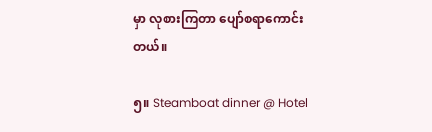မှာ လုစားကြတာ ပျော်စရာကောင်းတယ်။

၅။ Steamboat dinner @ Hotel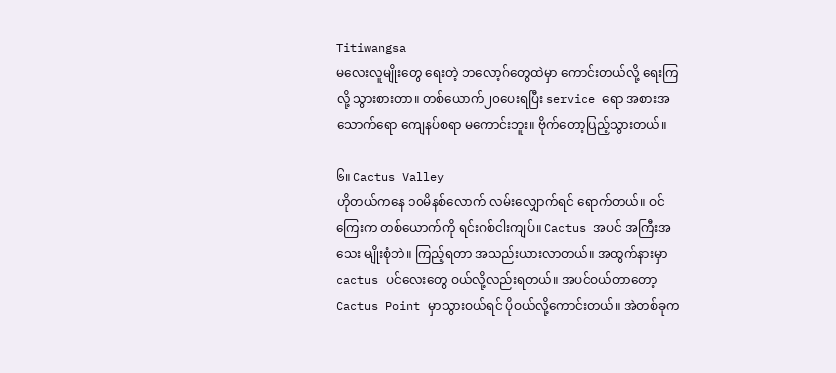Titiwangsa
မလေးလူမျိုးတွေ ရေးတဲ့ ဘလော့ဂ်တွေထဲမှာ ကောင်းတယ်လို့ ရေးကြလို့ သွားစားတာ။ တစ်ယောက်၂၀ပေးရပြီး service ရော အစားအသောက်ရော ကျေနပ်စရာ မကောင်းဘူး။ ဗိုက်တော့ပြည့်သွားတယ်။

၆။ Cactus Valley
ဟိုတယ်ကနေ ၁၀မိနစ်လောက် လမ်းလျှောက်ရင် ရောက်တယ်။ ဝင်ကြေးက တစ်ယောက်ကို ရင်းဂစ်ငါးကျပ်။ Cactus အပင် အကြီးအသေး မျိုးစုံဘဲ။ ကြည့်ရတာ အသည်းယားလာတယ်။ အထွက်နားမှာ cactus ပင်လေးတွေ ဝယ်လို့လည်းရတယ်။ အပင်ဝယ်တာတော့ Cactus Point မှာသွားဝယ်ရင် ပိုဝယ်လို့ကောင်းတယ်။ အဲတစ်ခုက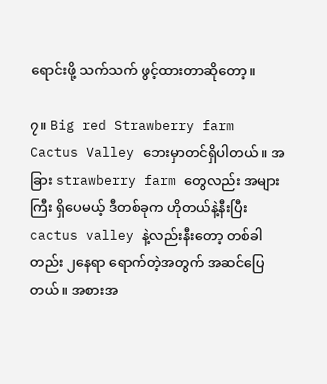ရောင်းဖို့ သက်သက် ဖွင့်ထားတာဆိုတော့။

၇။ Big red Strawberry farm
Cactus Valley ဘေးမှာတင်ရှိပါတယ်။ အခြား strawberry farm တွေလည်း အများကြီး ရှိပေမယ့် ဒီတစ်ခုက ဟိုတယ်နဲ့နီးပြီး cactus valley နဲ့လည်းနီးတော့ တစ်ခါတည်း ၂နေရာ ရောက်တဲ့အတွက် အဆင်ပြေတယ်။ အစားအ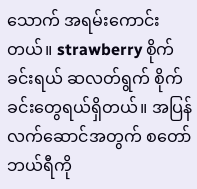သောက် အရမ်းကောင်းတယ်။ strawberry စိုက်ခင်းရယ် ဆလတ်ရွက် စိုက်ခင်းတွေရယ်ရှိတယ်။ အပြန်လက်ဆောင်အတွက် စတော်ဘယ်ရီကို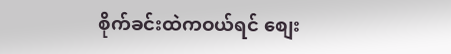စိုက်ခင်းထဲကဝယ်ရင် စျေး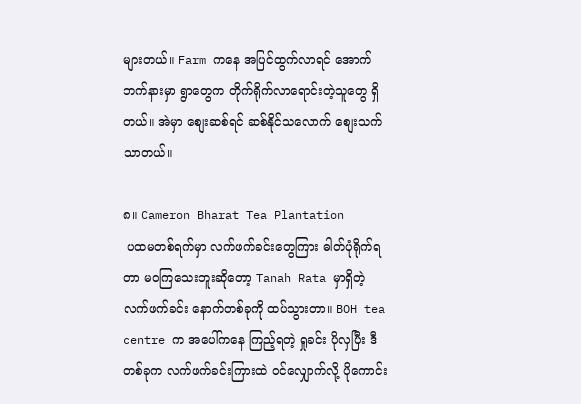များတယ်။ Farm ကနေ အပြင်ထွက်လာရင် အောက်ဘက်နားမှာ ရွာတွေက တိုက်ရိုက်လာရောင်းတဲ့သူတွေ ရှိတယ်။ အဲမှာ စျေးဆစ်ရင် ဆစ်နိုင်သလောက် စျေးသက်သာတယ်။

၈။ Cameron Bharat Tea Plantation
 ပထမတစ်ရက်မှာ လက်ဖက်ခင်းတွေကြား ဓါတ်ပုံရိုက်ရတာ မဝကြသေးဘူးဆိုတော့ Tanah Rata မှာရှိတဲ့ လက်ဖက်ခင်း နောက်တစ်ခုကို ထပ်သွားတာ။ BOH tea centre က အပေါ်ကနေ ကြည့်ရတဲ့ ရှုခင်း ပိုလှပြီး ဒီတစ်ခုက လက်ဖက်ခင်းကြားထဲ ဝင်လျှောက်လို့ ပိုကောင်း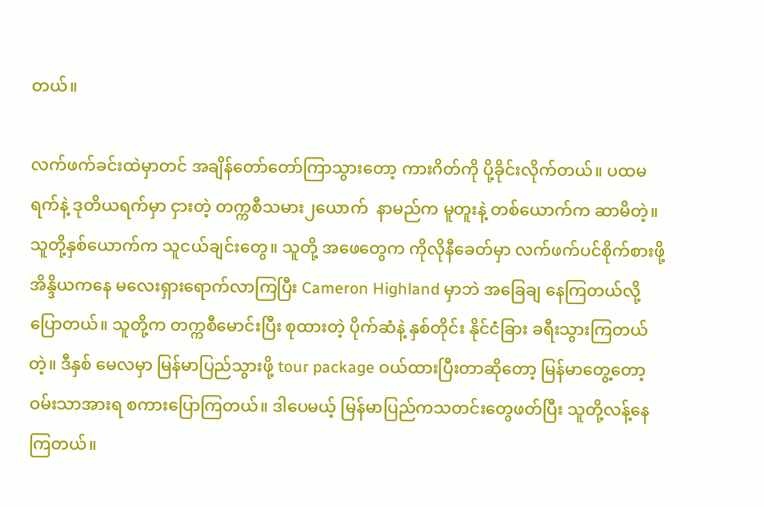တယ်။

လက်ဖက်ခင်းထဲမှာတင် အချိန်တော်တော်ကြာသွားတော့ ကားဂိတ်ကို ပို့ခိုင်းလိုက်တယ်။ ပထမရက်နဲ့ ဒုတိယရက်မှာ ငှားတဲ့ တက္ကစီသမား၂ယောက်  နာမည်က မူတူးနဲ့ တစ်ယောက်က ဆာမိတဲ့။ သူတို့နှစ်ယောက်က သူငယ်ချင်းတွေ။ သူတို့ အဖေတွေက ကိုလိုနီခေတ်မှာ လက်ဖက်ပင်စိုက်စားဖို့ အိန္ဒိယကနေ မလေးရှားရောက်လာကြပြီး Cameron Highland မှာဘဲ အခြေချ နေကြတယ်လို့ပြောတယ်။ သူတို့က တက္ကစီမောင်းပြီး စုထားတဲ့ ပိုက်ဆံနဲ့ နှစ်တိုင်း နိုင်ငံခြား ခရီးသွားကြတယ်တဲ့။ ဒီနှစ် မေလမှာ မြန်မာပြည်သွားဖို့ tour package ဝယ်ထားပြီးတာဆိုတော့ မြန်မာတွေ့တော့ ဝမ်းသာအားရ စကားပြောကြတယ်။ ဒါပေမယ့် မြန်မာပြည်ကသတင်းတွေဖတ်ပြီး သူတို့လန့်နေကြတယ်။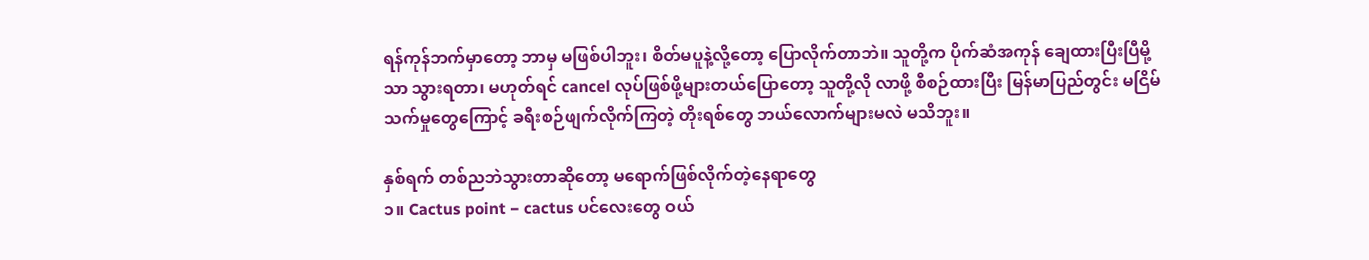ရန်ကုန်ဘက်မှာတော့ ဘာမှ မဖြစ်ပါဘူး၊ စိတ်မပူနဲ့လို့တော့ ပြောလိုက်တာဘဲ။ သူတို့က ပိုက်ဆံအကုန် ချေထားပြီးပြီမို့သာ သွားရတာ၊ မဟုတ်ရင် cancel လုပ်ဖြစ်ဖို့များတယ်ပြောတော့ သူတို့လို လာဖို့ စီစဉ်ထားပြီး မြန်မာပြည်တွင်း မငြိမ်သက်မှုတွေကြောင့် ခရီးစဉ်ဖျက်လိုက်ကြတဲ့ တိုးရစ်တွေ ဘယ်လောက်များမလဲ မသိဘူး။

နှစ်ရက် တစ်ညဘဲသွားတာဆိုတော့ မရောက်ဖြစ်လိုက်တဲ့နေရာတွေ
၁။ Cactus point − cactus ပင်လေးတွေ ဝယ်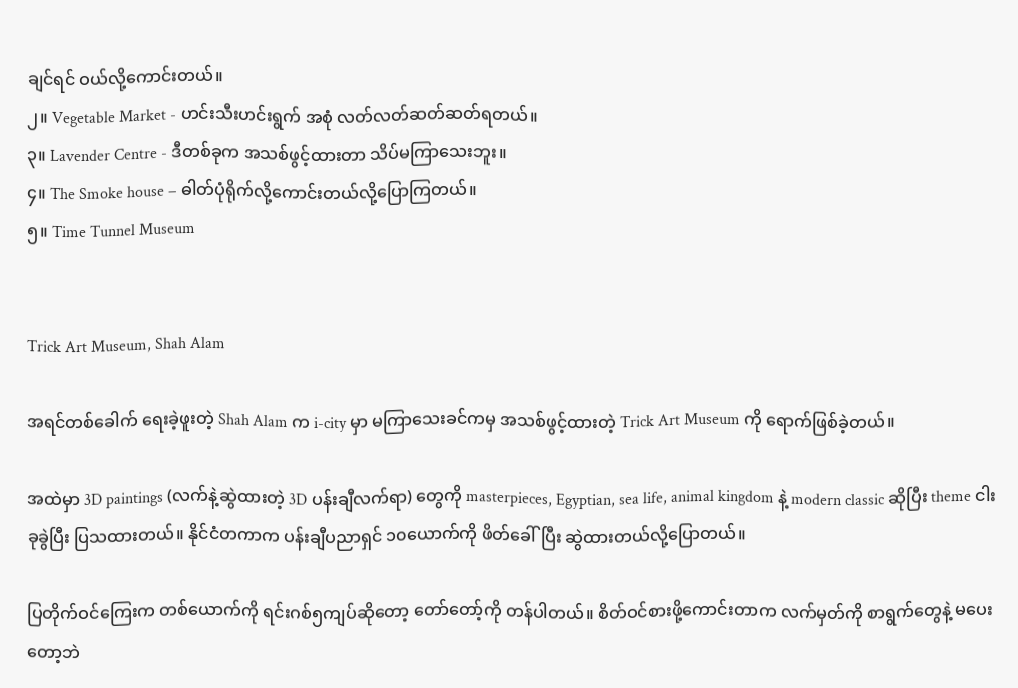ချင်ရင် ဝယ်လို့ကောင်းတယ်။
၂။ Vegetable Market - ဟင်းသီးဟင်းရွက် အစုံ လတ်လတ်ဆတ်ဆတ်ရတယ်။
၃။ Lavender Centre - ဒီတစ်ခုက အသစ်ဖွင့်ထားတာ သိပ်မကြာသေးဘူး။
၄။ The Smoke house − ဓါတ်ပုံရိုက်လို့ကောင်းတယ်လို့ပြောကြတယ်။
၅။ Time Tunnel Museum


Trick Art Museum, Shah Alam

အရင်တစ်ခေါက် ရေးခဲ့ဖူးတဲ့ Shah Alam က i-city မှာ မကြာသေးခင်ကမှ အသစ်ဖွင့်ထားတဲ့ Trick Art Museum ကို ရောက်ဖြစ်ခဲ့တယ်။

အထဲမှာ 3D paintings (လက်နဲ့ဆွဲထားတဲ့ 3D ပန်းချီလက်ရာ) တွေကို masterpieces, Egyptian, sea life, animal kingdom နဲ့ modern classic ဆိုပြီး theme ငါးခုခွဲပြီး ပြသထားတယ်။ နိုင်ငံတကာက ပန်းချီပညာရှင် ၁၀ယောက်ကို ဖိတ်ခေါ်ပြီး ဆွဲထားတယ်လို့ပြောတယ်။

ပြတိုက်ဝင်ကြေးက တစ်ယောက်ကို ရင်းဂစ်၅ကျပ်ဆိုတော့ တော်တော့်ကို တန်ပါတယ်။ စိတ်ဝင်စားဖို့ကောင်းတာက လက်မှတ်ကို စာရွက်တွေနဲ့ မပေးတော့ဘဲ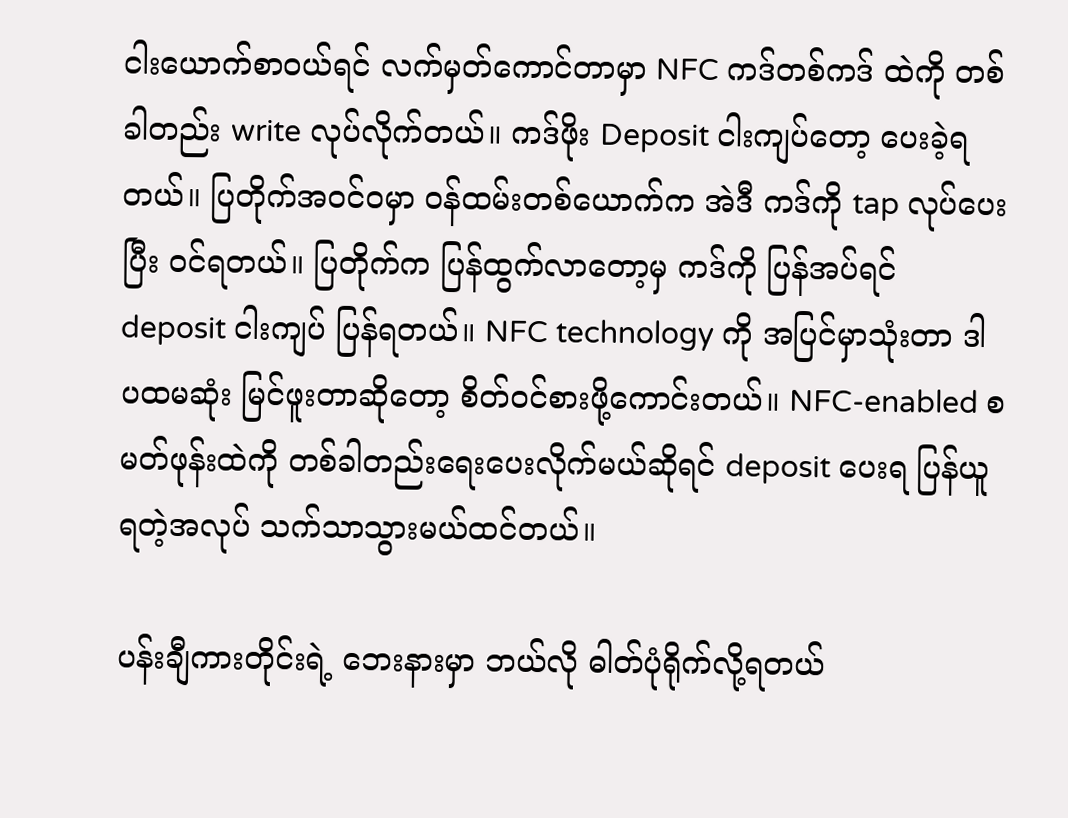ငါးယောက်စာဝယ်ရင် လက်မှတ်ကောင်တာမှာ NFC ကဒ်တစ်ကဒ် ထဲကို တစ်ခါတည်း write လုပ်လိုက်တယ်။ ကဒ်ဖိုး Deposit ငါးကျပ်တော့ ပေးခဲ့ရတယ်။ ပြတိုက်အဝင်ဝမှာ ဝန်ထမ်းတစ်ယောက်က အဲဒီ ကဒ်ကို tap လုပ်ပေးပြီး ဝင်ရတယ်။ ပြတိုက်က ပြန်ထွက်လာတော့မှ ကဒ်ကို ပြန်အပ်ရင် deposit ငါးကျပ် ပြန်ရတယ်။ NFC technology ကို အပြင်မှာသုံးတာ ဒါပထမဆုံး မြင်ဖူးတာဆိုတော့ စိတ်ဝင်စားဖို့ကောင်းတယ်။ NFC-enabled စမတ်ဖုန်းထဲကို တစ်ခါတည်းရေးပေးလိုက်မယ်ဆိုရင် deposit ပေးရ ပြန်ယူရတဲ့အလုပ် သက်သာသွားမယ်ထင်တယ်။

ပန်းချီကားတိုင်းရဲ့ ဘေးနားမှာ ဘယ်လို ဓါတ်ပုံရိုက်လို့ရတယ်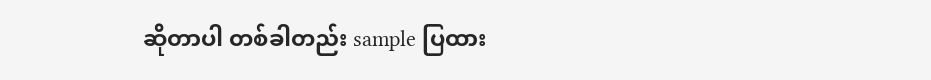ဆိုတာပါ တစ်ခါတည်း sample ပြထား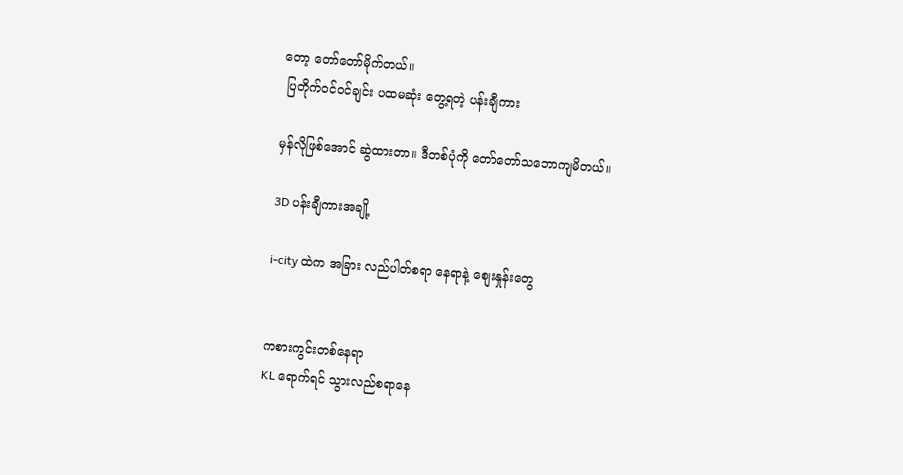တော့ တော်တော်မိုက်တယ်။
 ပြတိုက်ဝင်ဝင်ချင်း ပထမဆုံး တွေ့ရတဲ့ ပန်းချီကား

မှန်လိုဖြစ်အောင် ဆွဲထားတာ။ ဒီတစ်ပုံကို တော်တော်သဘောကျမိတယ်။

3D ပန်းချီကားအချို့

i-city ထဲက အခြား လည်ပါတ်စရာ နေရာနဲ့ စျေးနှုန်းတွေ


ကစားကွင်းတစ်နေရာ
KL ရောက်ရင် သွားလည်စရာနေ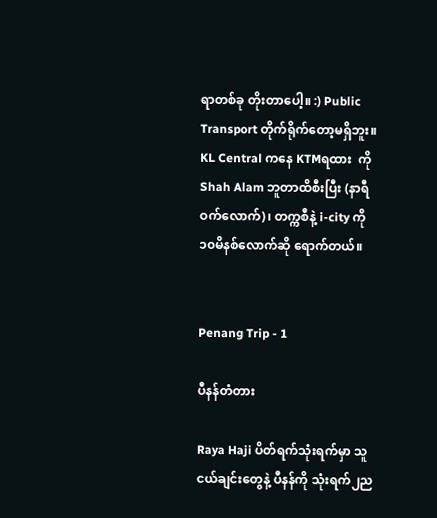ရာတစ်ခု တိုးတာပေါ့။ :) Public Transport တိုက်ရိုက်တော့မရှိဘူး။ KL Central ကနေ KTMရထား  ကို Shah Alam ဘူတာထိစီးပြီး (နာရီဝက်လောက်)၊ တက္ကစီနဲ့ i-city ကို ၁၀မိနစ်လောက်ဆို ရောက်တယ်။


Penang Trip - 1

ပီနန်တံတား

Raya Haji ပိတ်ရက်သုံးရက်မှာ သူငယ်ချင်းတွေနဲ့ ပီနန်ကို သုံးရက်၂ည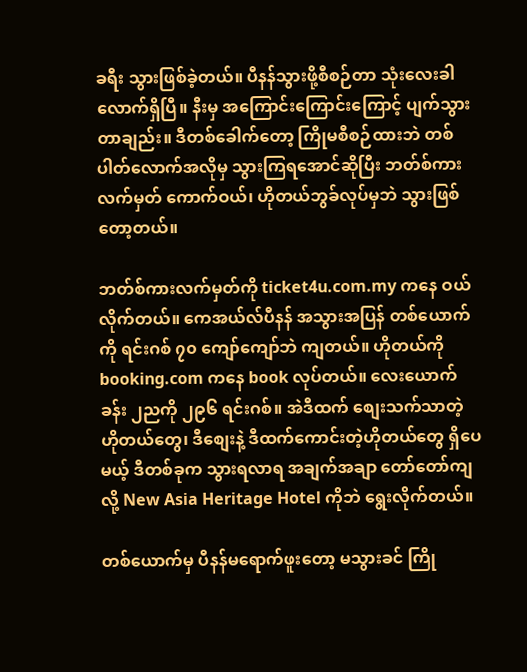ခရီး သွားဖြစ်ခဲ့တယ်။ ပီနန်သွားဖို့စီစဉ်တာ သုံးလေးခါလောက်ရှိပြီ။ နီးမှ အကြောင်းကြောင်းကြောင့် ပျက်သွားတာချည်း။ ဒီတစ်ခေါက်တော့ ကြိုမစီစဉ်ထားဘဲ တစ်ပါတ်လောက်အလိုမှ သွားကြရအောင်ဆိုပြီး ဘတ်စ်ကားလက်မှတ် ကောက်ဝယ်၊ ဟိုတယ်ဘွခ်လုပ်မှဘဲ သွားဖြစ်တော့တယ်။

ဘတ်စ်ကားလက်မှတ်ကို ticket4u.com.my ကနေ ဝယ်လိုက်တယ်။ ကေအယ်လ်ပီနန် အသွားအပြန် တစ်ယောက်ကို ရင်းဂစ် ၇၀ ကျော်ကျော်ဘဲ ကျတယ်။ ဟိုတယ်ကို booking.com ကနေ book လုပ်တယ်။ လေးယောက်ခန်း ၂ညကို ၂၉၆ ရင်းဂစ်။ အဲဒီထက် စျေးသက်သာတဲ့ ဟိုတယ်တွေ၊ ဒီစျေးနဲ့ ဒီထက်ကောင်းတဲ့ဟိုတယ်တွေ ရှိပေမယ့် ဒီတစ်ခုက သွားရလာရ အချက်အချာ တော်တော်ကျလို့ New Asia Heritage Hotel ကိုဘဲ ရွေးလိုက်တယ်။

တစ်ယောက်မှ ပီနန်မရောက်ဖူးတော့ မသွားခင် ကြို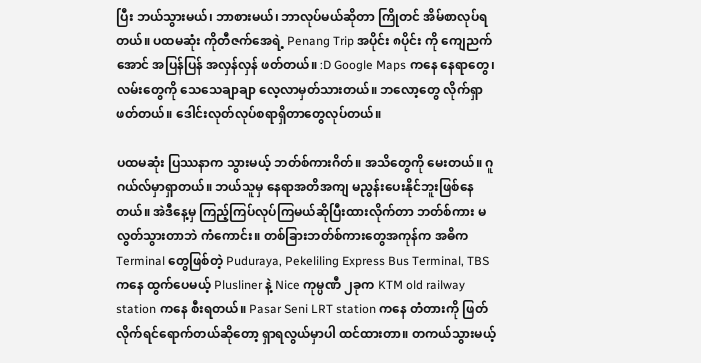ပြီး ဘယ်သွားမယ်၊ ဘာစားမယ်၊ ဘာလုပ်မယ်ဆိုတာ ကြိုတင် အိမ်စာလုပ်ရတယ်။ ပထမဆုံး ကိုတီဇက်အေရဲ့ Penang Trip အပိုင်း ၈ပိုင်း ကို ကျေညက်အောင် အပြန်ပြန် အလှန်လှန် ဖတ်တယ်။ :D Google Maps ကနေ နေရာတွေ၊ လမ်းတွေကို သေသေချာချာ လေ့လာမှတ်သားတယ်။ ဘလော့တွေ လိုက်ရှာဖတ်တယ်။ ဒေါင်းလုတ်လုပ်စရာရှိတာတွေလုပ်တယ်။

ပထမဆုံး ပြဿနာက သွားမယ့် ဘတ်စ်ကားဂိတ်။ အသိတွေကို မေးတယ်။ ဂူဂယ်လ်မှာရှာတယ်။ ဘယ်သူမှ နေရာအတိအကျ မညွန်းပေးနိုင်ဘူးဖြစ်နေတယ်။ အဲဒီနေ့မှ ကြည့်ကြပ်လုပ်ကြမယ်ဆိုပြီးထားလိုက်တာ ဘတ်စ်ကား မလွတ်သွားတာဘဲ ကံကောင်း။ တစ်ခြားဘတ်စ်ကားတွေအကုန်က အဓိက Terminal တွေဖြစ်တဲ့ Puduraya, Pekeliling Express Bus Terminal, TBS ကနေ ထွက်ပေမယ့် Plusliner နဲ့ Nice ကုမ္ပဏီ ၂ခုက KTM old railway station ကနေ စီးရတယ်။ Pasar Seni LRT station ကနေ တံတားကို ဖြတ်လိုက်ရင်ရောက်တယ်ဆိုတော့ ရှာရလွယ်မှာပါ ထင်ထားတာ။ တကယ်သွားမယ့်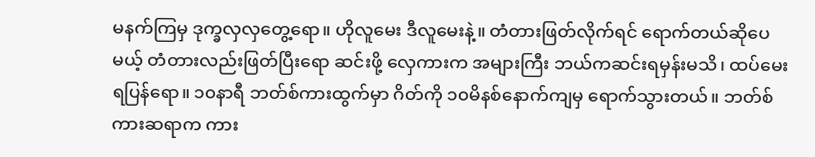မနက်ကြမှ ဒုက္ခလှလှတွေ့ရော။ ဟိုလူမေး ဒီလူမေးနဲ့။ တံတားဖြတ်လိုက်ရင် ရောက်တယ်ဆိုပေမယ့် တံတားလည်းဖြတ်ပြီးရော ဆင်းဖို့ လှေကားက အများကြီး ဘယ်ကဆင်းရမှန်းမသိ၊ ထပ်မေးရပြန်ရော။ ၁၀နာရီ ဘတ်စ်ကားထွက်မှာ ဂိတ်ကို ၁၀မိနစ်နောက်ကျမှ ရောက်သွားတယ်။ ဘတ်စ်ကားဆရာက ကား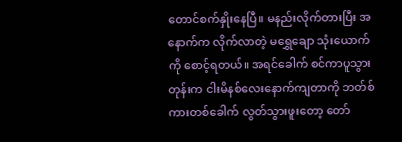တောင်စက်နှိုးနေပြီ။ မနည်းလိုက်တားပြီး အနောက်က လိုက်လာတဲ့ မရွှေချော သုံးယောက်ကို စောင့်ရတယ်။ အရင်ခေါက် စင်ကာပူသွားတုန်းက ငါးမိနစ်လေးနောက်ကျတာကို ဘတ်စ်ကားတစ်ခေါက် လွတ်သွားဖူးတော့ တော်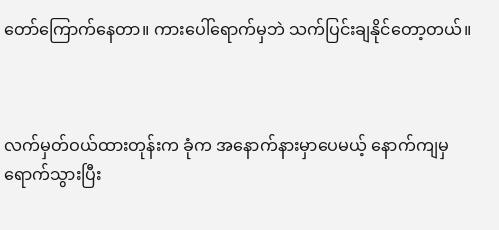တော်ကြောက်နေတာ။ ကားပေါ်ရောက်မှဘဲ သက်ပြင်းချနိုင်တော့တယ်။



လက်မှတ်ဝယ်ထားတုန်းက ခုံက အနောက်နားမှာပေမယ့် နောက်ကျမှရောက်သွားပြီး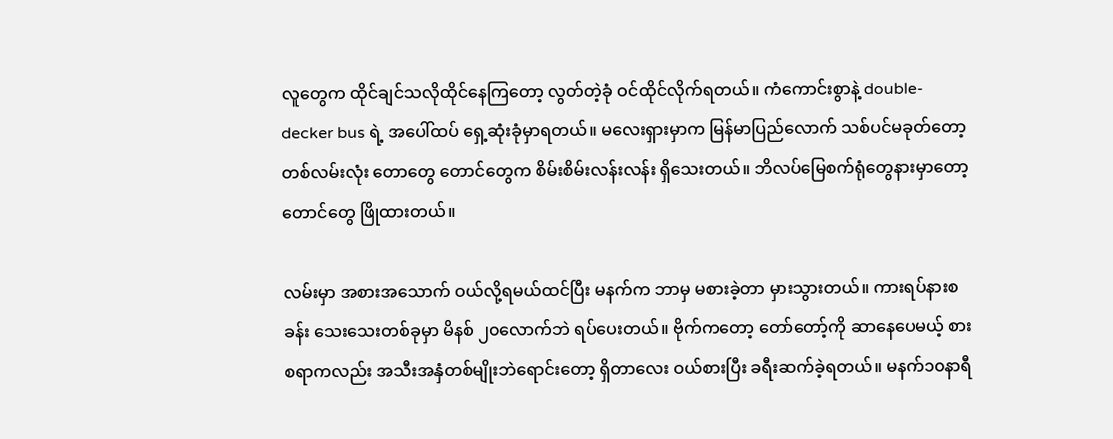လူတွေက ထိုင်ချင်သလိုထိုင်နေကြတော့ လွတ်တဲ့ခုံ ဝင်ထိုင်လိုက်ရတယ်။ ကံကောင်းစွာနဲ့ double-decker bus ရဲ့ အပေါ်ထပ် ရှေ့ဆုံးခုံမှာရတယ်။ မလေးရှားမှာက မြန်မာပြည်လောက် သစ်ပင်မခုတ်တော့ တစ်လမ်းလုံး တောတွေ တောင်တွေက စိမ်းစိမ်းလန်းလန်း ရှိသေးတယ်။ ဘိလပ်မြေစက်ရုံတွေနားမှာတော့ တောင်တွေ ဖြိုထားတယ်။

လမ်းမှာ အစားအသောက် ဝယ်လို့ရမယ်ထင်ပြီး မနက်က ဘာမှ မစားခဲ့တာ မှားသွားတယ်။ ကားရပ်နားစခန်း သေးသေးတစ်ခုမှာ မိနစ် ၂၀လောက်ဘဲ ရပ်ပေးတယ်။ ဗိုက်ကတော့ တော်တော့်ကို ဆာနေပေမယ့် စားစရာကလည်း အသီးအနှံတစ်မျိုးဘဲရောင်းတော့ ရှိတာလေး ဝယ်စားပြီး ခရီးဆက်ခဲ့ရတယ်။ မနက်၁၀နာရီ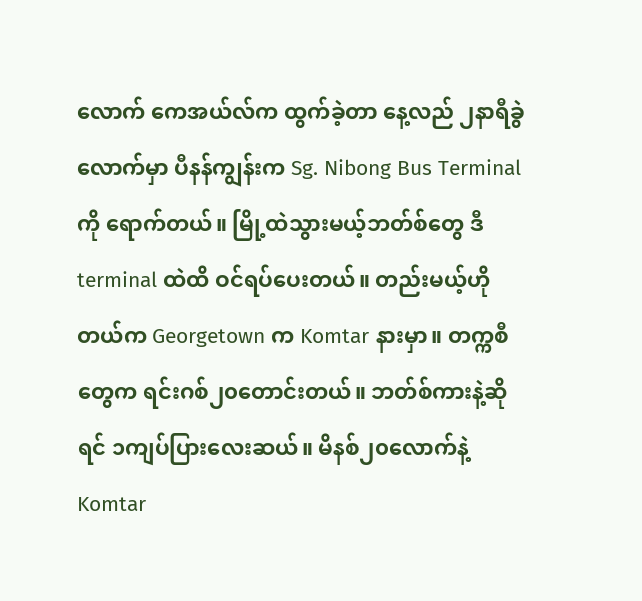လောက် ကေအယ်လ်က ထွက်ခဲ့တာ နေ့လည် ၂နာရီခွဲလောက်မှာ ပီနန်ကျွန်းက Sg. Nibong Bus Terminal ကို ရောက်တယ်။ မြို့ထဲသွားမယ့်ဘတ်စ်တွေ ဒီ terminal ထဲထိ ဝင်ရပ်ပေးတယ်။ တည်းမယ့်ဟိုတယ်က Georgetown က Komtar နားမှာ။ တက္ကစီတွေက ရင်းဂစ်၂၀တောင်းတယ်။ ဘတ်စ်ကားနဲ့ဆိုရင် ၁ကျပ်ပြားလေးဆယ်။ မိနစ်၂၀လောက်နဲ့ Komtar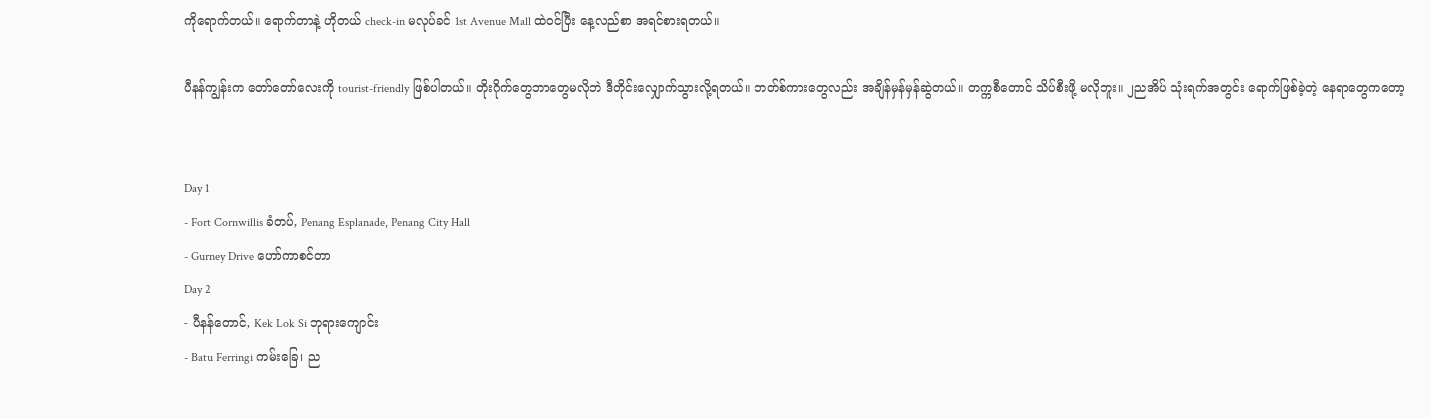ကိုရောက်တယ်။ ရောက်တာနဲ့ ဟိုတယ် check-in မလုပ်ခင် 1st Avenue Mall ထဲဝင်ပြီး နေ့လည်စာ အရင်စားရတယ်။

ပီနန်ကျွန်းက တော်တော်လေးကို tourist-friendly ဖြစ်ပါတယ်။ တိုးဂိုက်တွေဘာတွေမလိုဘဲ ဒီတိုင်းလျှောက်သွားလို့ရတယ်။ ဘတ်စ်ကားတွေလည်း အချိန်မှန်မှန်ဆွဲတယ်။ တက္ကစီတောင် သိပ်စီးဖို့ မလိုဘူး။ ၂ညအိပ် သုံးရက်အတွင်း ရောက်ဖြစ်ခဲ့တဲ့ နေရာတွေကတော့


Day 1
- Fort Cornwillis ခံတပ်, Penang Esplanade, Penang City Hall
- Gurney Drive ဟော်ကာစင်တာ
Day 2
- ပီနန်တောင်, Kek Lok Si ဘုရားကျောင်း
- Batu Ferringi ကမ်းခြေ၊ ည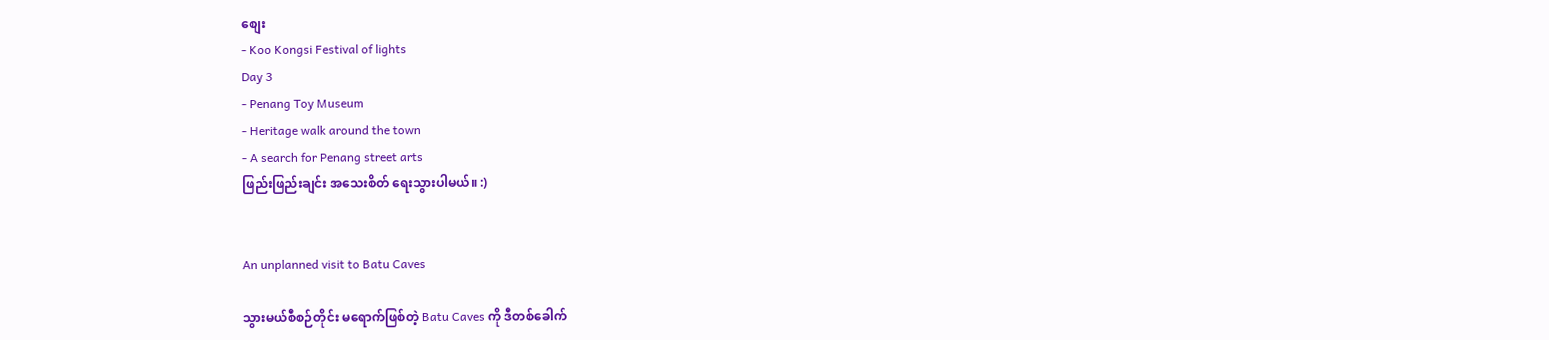စျေး
- Koo Kongsi Festival of lights
Day 3
- Penang Toy Museum
- Heritage walk around the town
- A search for Penang street arts
ဖြည်းဖြည်းချင်း အသေးစိတ် ရေးသွားပါမယ်။ :)


An unplanned visit to Batu Caves

သွားမယ်စီစဉ်တိုင်း မရောက်ဖြစ်တဲ့ Batu Caves ကို ဒီတစ်ခေါက်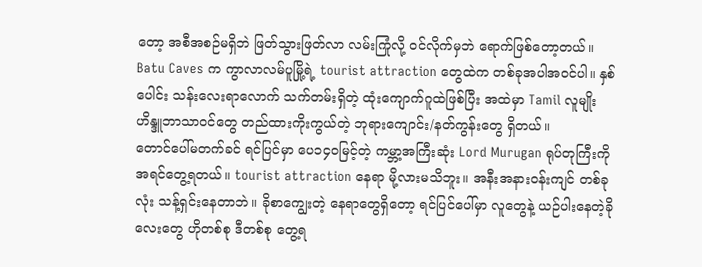တော့ အစီအစဉ်မရှိဘဲ ဖြတ်သွားဖြတ်လာ လမ်းကြုံလို့ ဝင်လိုက်မှဘဲ ရောက်ဖြစ်တော့တယ်။ Batu Caves က ကွာလာလမ်ပူမြို့ရဲ့ tourist attraction တွေထဲက တစ်ခုအပါအဝင်ပါ။ နှစ်ပေါင်း သန်းလေးရာလောက် သက်တမ်းရှိတဲ့ ထုံးကျောက်ဂူထဲဖြစ်ပြီး အထဲမှာ Tamil လူမျိုး ဟိန္ဒူဘာသာဝင်တွေ တည်ထားကိုးကွယ်တဲ့ ဘုရားကျောင်း/နတ်ကွန်းတွေ ရှိတယ်။
တောင်ပေါ်မတက်ခင် ရင်ပြင်မှာ ပေ၁၄၀မြင့်တဲ့ ကမ္ဘာ့အကြီးဆုံး Lord Murugan ရုပ်တုကြီးကို အရင်တွေ့ရတယ်။ tourist attraction နေရာ မို့လားမသိဘူး။ အနီးအနားဝန်းကျင် တစ်ခုလုံး သန့်ရှင်းနေတာဘဲ။ ခိုစာကျွေးတဲ့ နေရာတွေရှိတော့ ရင်ပြင်ပေါ်မှာ လူတွေနဲ့ ယဉ်ပါးနေတဲ့ခိုလေးတွေ ဟိုတစ်စု ဒီတစ်စု တွေ့ရ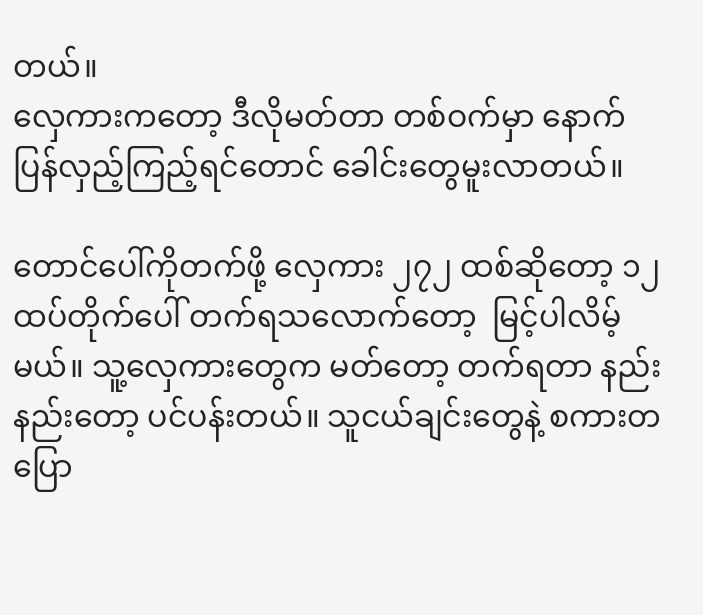တယ်။
လှေကားကတော့ ဒီလိုမတ်တာ တစ်ဝက်မှာ နောက်ပြန်လှည့်ကြည့်ရင်တောင် ခေါင်းတွေမူးလာတယ်။

တောင်ပေါ်ကိုတက်ဖို့ လှေကား ၂၇၂ ထစ်ဆိုတော့ ၁၂ထပ်တိုက်ပေါ် တက်ရသလောက်တော့  မြင့်ပါလိမ့်မယ်။ သူ့လှေကားတွေက မတ်တော့ တက်ရတာ နည်းနည်းတော့ ပင်ပန်းတယ်။ သူငယ်ချင်းတွေနဲ့ စကားတပြော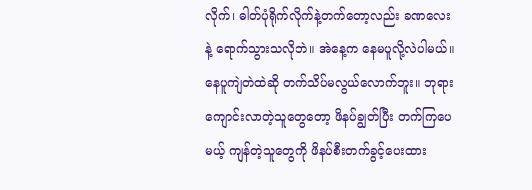လိုက်၊ ဓါတ်ပုံရိုက်လိုက်နဲ့တက်တော့လည်း ခဏလေးနဲ့ ရောက်သွားသလိုဘဲ။ အဲနေ့က နေမပူလို့လဲပါမယ်။ နေပူကျဲတဲထဲဆို တက်သိပ်မလွယ်လောက်ဘူး။ ဘုရားကျောင်းလာတဲ့သူတွေတော့ ဖိနပ်ချွတ်ပြီး တက်ကြပေမယ့် ကျန်တဲ့သူတွေကို ဖိနပ်စီးတက်ခွင့်ပေးထား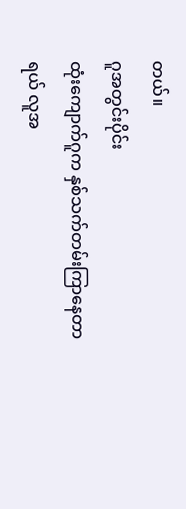တယ်။
ဂူအတွင်းပိုင်း
ထုံးကျောက်ဂူက နှစ်သက်တမ်းကြာနေတာရယ် လူအ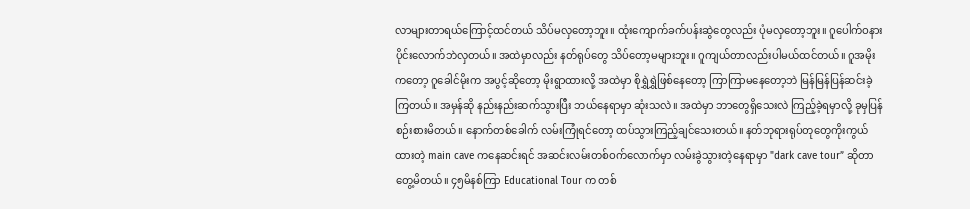လာများတာရယ်ကြောင့်ထင်တယ် သိပ်မလှတော့ဘူး။ ထုံးကျောက်ခက်ပန်းဆွဲတွေလည်း ပုံမလှတော့ဘူး။ ဂူပေါက်ဝနားပိုင်းလောက်ဘဲလှတယ်။ အထဲမှာလည်း နတ်ရုပ်တွေ သိပ်တော့မများဘူး။ ဂူကျယ်တာလည်းပါမယ်ထင်တယ်။ ဂူအမိုးကတော့ ဂူခေါင်မိုးက အပွင့်ဆိုတော့ မိုးရွာထားလို့ အထဲမှာ စိုရွှဲရွှဲဖြစ်နေတော့ ကြာကြာမနေတော့ဘဲ မြန်မြန်ပြန်ဆင်းခဲ့ကြတယ်။ အမှန်ဆို နည်းနည်းဆက်သွားပြီး ဘယ်နေရာမှာ ဆုံးသလဲ။ အထဲမှာ ဘာတွေရှိသေးလဲ ကြည့်ခဲ့ရမှာလို့ ခုမှပြန်စဉ်းစားမိတယ်။ နောက်တစ်ခေါက် လမ်းကြုံရင်တော့ ထပ်သွားကြည့်ချင်သေးတယ်။ နတ်ဘုရားရုပ်တုတွေကိုးကွယ်ထားတဲ့ main cave ကနေဆင်းရင် အဆင်းလမ်းတစ်ဝက်လောက်မှာ လမ်းခွဲသွားတဲ့နေရာမှာ "dark cave tour” ဆိုတာ တွေ့မိတယ်။ ၄၅မိနစ်ကြာ Educational Tour က တစ်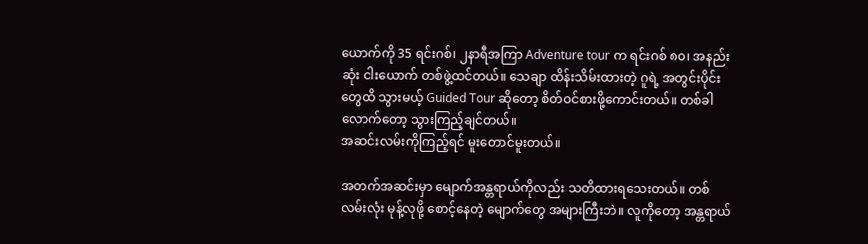ယောက်ကို 35 ရင်းဂစ်၊ ၂နာရီအကြာ Adventure tour က ရင်းဂစ် ၈၀၊ အနည်းဆုံး ငါးယောက် တစ်ဖွဲ့ထင်တယ်။ သေချာ ထိန်းသိမ်းထားတဲ့ ဂူရဲ့ အတွင်းပိုင်းတွေထိ သွားမယ့် Guided Tour ဆိုတော့ စိတ်ဝင်စားဖို့ကောင်းတယ်။ တစ်ခါလောက်တော့ သွားကြည့်ချင်တယ်။
အဆင်းလမ်းကိုကြည့်ရင် မူးတောင်မူးတယ်။

အတက်အဆင်းမှာ မျောက်အန္တရာယ်ကိုလည်း သတိထားရသေးတယ်။ တစ်လမ်းလုံး မုန့်လုဖို့ စောင့်နေတဲ့ မျောက်တွေ အများကြီးဘဲ။ လူကိုတော့ အန္တရာယ်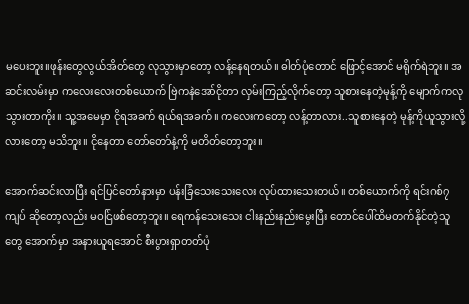မပေးဘူး။ဖုန်းတွေလွယ်အိတ်တွေ လုသွားမှာတော့ လန့်နေရတယ်။ ဓါတ်ပုံတောင် ဖြောင့်အောင် မရိုက်ရဲဘူး။ အဆင်းလမ်းမှာ ကလေးလေးတစ်ယောက် ဗြဲကနဲအော်ငိုတာ လှမ်းကြည့်လိုက်တော့ သူစားနေတဲ့မုန့်ကို မျောက်ကလုသွားတာကိုး။ သူ့အမေမှာ ငိုရအခက် ရယ်ရအခက်။ ကလေးကတော့ လန့်တာလား..သူစားနေတဲ့ မုန့်ကိုယူသွားလို့လားတော့ မသိဘူး။ ငိုနေတာ တော်တော်နဲ့ကို မတိတ်တော့ဘူး။

အောက်ဆင်းလာပြီး ရင်ပြင်တော်နားမှာ ပန်းခြံသေးသေးလေး လုပ်ထားသေးတယ်။ တစ်ယောက်ကို ရင်းဂစ်၇ကျပ် ဆိုတော့လည်း မဝင်ြဖစ်တော့ဘူး။ ရေကန်သေးသေး ငါးနည်းနည်းမွေးပြီး တောင်ပေါ်ထိမတက်နိုင်တဲ့သူတွေ အောက်မှာ အနားယူရအောင် စီးပွားရှာတတ်ပုံ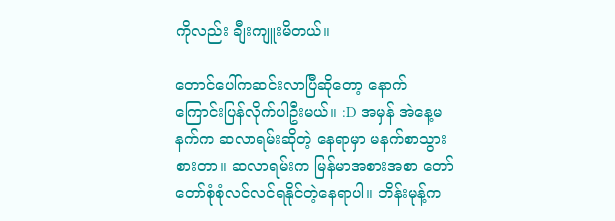ကိုလည်း ချီးကျူးမိတယ်။

တောင်ပေါ်ကဆင်းလာပြီဆိုတော့ နောက်ကြောင်းပြန်လိုက်ပါဦးမယ်။ :D အမှန် အဲနေ့မနက်က ဆလာရမ်းဆိုတဲ့ နေရာမှာ မနက်စာသွားစားတာ။ ဆလာရမ်းက မြန်မာအစားအစာ တော်တော်စုံစုံလင်လင်ရနိုင်တဲ့နေရာပါ။ ဘိန်းမုန့်က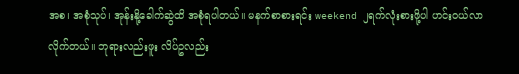အစ၊ အစုံသုပ်၊ အုန်းနို့ခေါက်ဆွဲထိ အစုံရပါတယ်။ မနက်စာစားရင်း weekend ၂ရက်လုံးစားဖို့ပါ ဟင်းဝယ်လာလိုက်တယ်။ ဘုရားလည်းဖူး လိပ်ဥလည်း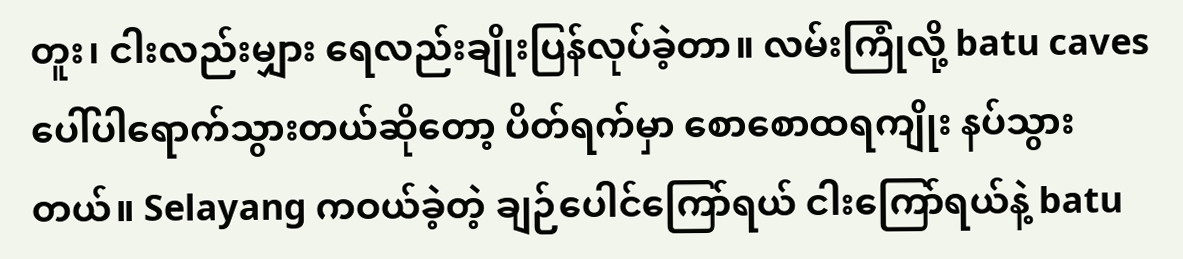တူး၊ ငါးလည်းမျှား ရေလည်းချိုးပြန်လုပ်ခဲ့တာ။ လမ်းကြုံလို့ batu caves ပေါ်ပါရောက်သွားတယ်ဆိုတော့ ပိတ်ရက်မှာ စောစောထရကျိုး နပ်သွားတယ်။ Selayang ကဝယ်ခဲ့တဲ့ ချဉ်ပေါင်ကြော်ရယ် ငါးကြော်ရယ်နဲ့ batu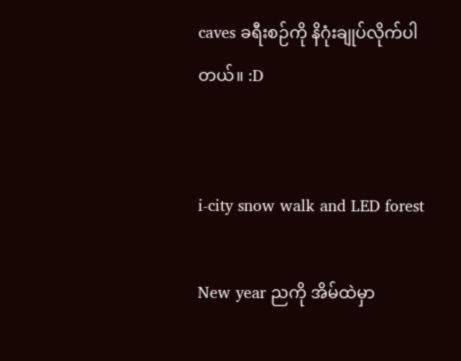caves ခရီးစဉ်ကို နိဂုံးချုပ်လိုက်ပါတယ်။ :D


i-city snow walk and LED forest

New year ညကို အိမ်ထဲမှာ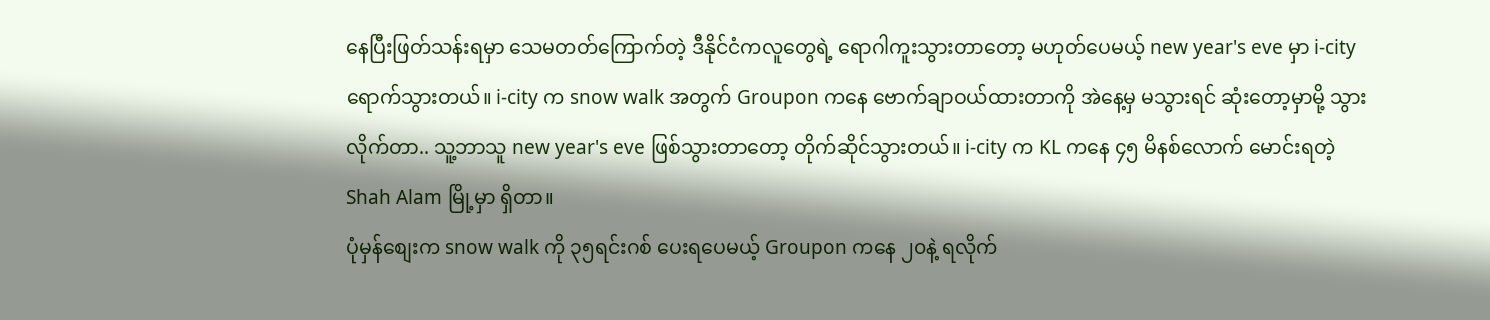နေပြီးဖြတ်သန်းရမှာ သေမတတ်ကြောက်တဲ့ ဒီနိုင်ငံကလူတွေရဲ့ ရောဂါကူးသွားတာတော့ မဟုတ်ပေမယ့် new year's eve မှာ i-city ရောက်သွားတယ်။ i-city က snow walk အတွက် Groupon ကနေ ဗောက်ချာဝယ်ထားတာကို အဲနေ့မှ မသွားရင် ဆုံးတော့မှာမို့ သွားလိုက်တာ.. သူ့ဘာသူ new year's eve ဖြစ်သွားတာတော့ တိုက်ဆိုင်သွားတယ်။ i-city က KL ကနေ ၄၅ မိနစ်လောက် မောင်းရတဲ့ Shah Alam မြို့မှာ ရှိတာ။
ပုံမှန်စျေးက snow walk ကို ၃၅ရင်းဂစ် ပေးရပေမယ့် Groupon ကနေ ၂၀နဲ့ ရလိုက်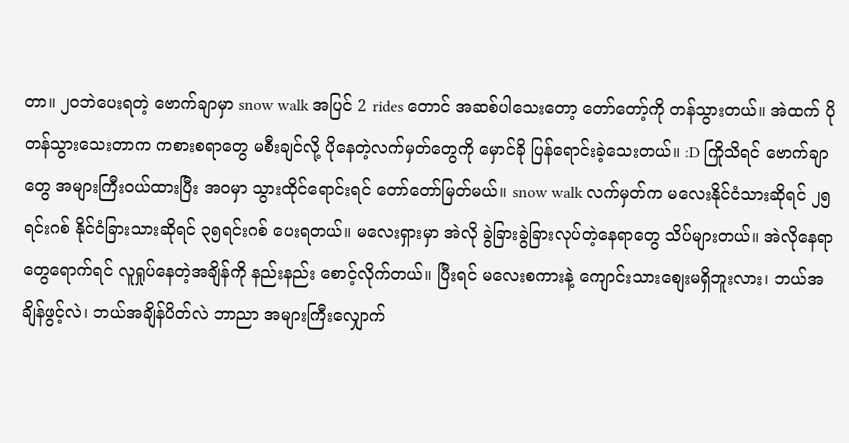တာ။ ၂၀ဘဲပေးရတဲ့ ဗောက်ချာမှာ snow walk အပြင် 2 rides တောင် အဆစ်ပါသေးတော့ တော်တော့်ကို တန်သွားတယ်။ အဲထက် ပိုတန်သွားသေးတာက ကစားစရာတွေ မစီးချင်လို့ ပိုနေတဲ့လက်မှတ်တွေကို မှောင်ခို ပြန်ရောင်းခဲ့သေးတယ်။ :D ကြိုသိရင် ဗောက်ချာတွေ အများကြီးဝယ်ထားပြီး အဝမှာ သွားထိုင်ရောင်းရင် တော်တော်မြတ်မယ်။ snow walk လက်မှတ်က မလေးနိုင်ငံသားဆိုရင် ၂၅ရင်းဂစ် နိုင်ငံခြားသားဆိုရင် ၃၅ရင်းဂစ် ပေးရတယ်။ မလေးရှားမှာ အဲလို ခွဲခြားခွဲခြားလုပ်တဲ့နေရာတွေ သိပ်များတယ်။ အဲလိုနေရာတွေရောက်ရင် လူရှုပ်နေတဲ့အချိန်ကို နည်းနည်း စောင့်လိုက်တယ်။ ပြီးရင် မလေးစကားနဲ့ ကျောင်းသားစျေးမရှိဘူးလား၊ ဘယ်အချိန်ဖွင့်လဲ၊ ဘယ်အချိန်ပိတ်လဲ ဘာညာ အများကြီးလျှောက်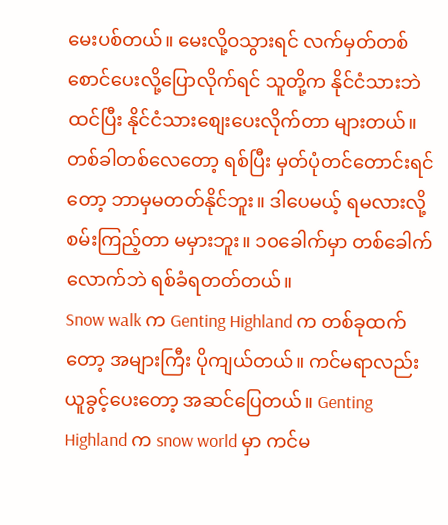မေးပစ်တယ်။ မေးလို့ဝသွားရင် လက်မှတ်တစ်စောင်ပေးလို့ပြောလိုက်ရင် သူတို့က နိုင်ငံသားဘဲထင်ပြီး နိုင်ငံသားစျေးပေးလိုက်တာ များတယ်။ တစ်ခါတစ်လေတော့ ရစ်ပြီး မှတ်ပုံတင်တောင်းရင်တော့ ဘာမှမတတ်နိုင်ဘူး။ ဒါပေမယ့် ရမလားလို့ စမ်းကြည့်တာ မမှားဘူး။ ၁၀ခေါက်မှာ တစ်ခေါက်လောက်ဘဲ ရစ်ခံရတတ်တယ်။
Snow walk က Genting Highland က တစ်ခုထက်တော့ အများကြီး ပိုကျယ်တယ်။ ကင်မရာလည်း ယူခွင့်ပေးတော့ အဆင်ပြေတယ်။ Genting Highland က snow world မှာ ကင်မ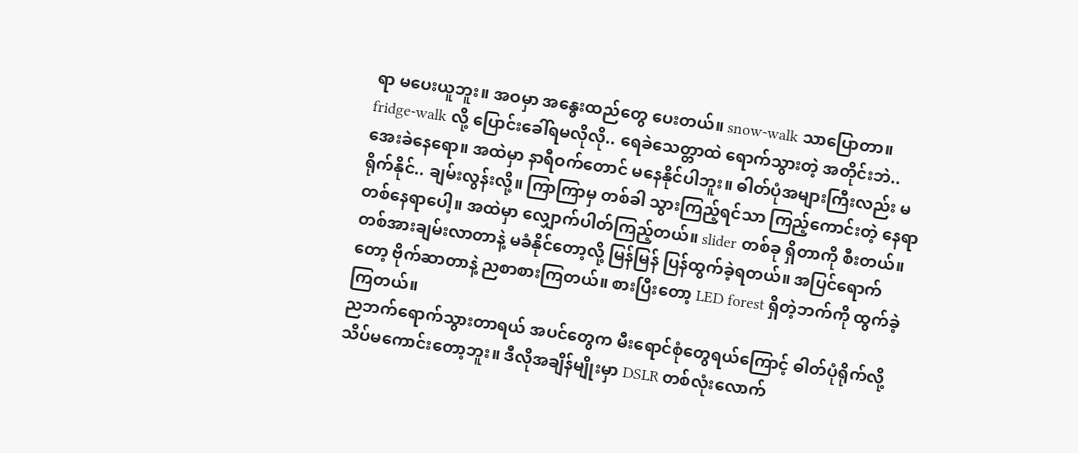ရာ မပေးယူဘူး။ အဝမှာ အနွေးထည်တွေ ပေးတယ်။ snow-walk သာပြောတာ။ fridge-walk လို့ ပြောင်းခေါ်ရမလိုလို.. ရေခဲသေတ္တာထဲ ရောက်သွားတဲ့ အတိုင်းဘဲ.. အေးခဲနေရော။ အထဲမှာ နာရီဝက်တောင် မနေနိုင်ပါဘူး။ ဓါတ်ပုံအများကြီးလည်း မရိုက်နိုင်.. ချမ်းလွန်းလို့။ ကြာကြာမှ တစ်ခါ သွားကြည့်ရင်သာ ကြည့်ကောင်းတဲ့ နေရာ တစ်နေရာပေါ့။ အထဲမှာ လျှောက်ပါတ်ကြည့်တယ်။ slider တစ်ခု ရှိတာကို စီးတယ်။ တစ်အားချမ်းလာတာနဲ့ မခံနိုင်တော့လို့ မြန်မြန် ပြန်ထွက်ခဲ့ရတယ်။ အပြင်ရောက်တော့ ဗိုက်ဆာတာနဲ့ ညစာစားကြတယ်။ စားပြီးတော့ LED forest ရှိတဲ့ဘက်ကို ထွက်ခဲ့ကြတယ်။
ညဘက်ရောက်သွားတာရယ် အပင်တွေက မီးရောင်စုံတွေရယ်ကြောင့် ဓါတ်ပုံရိုက်လို့ သိပ်မကောင်းတော့ဘူး။ ဒီလိုအချိန်မျိုးမှာ DSLR တစ်လုံးလောက်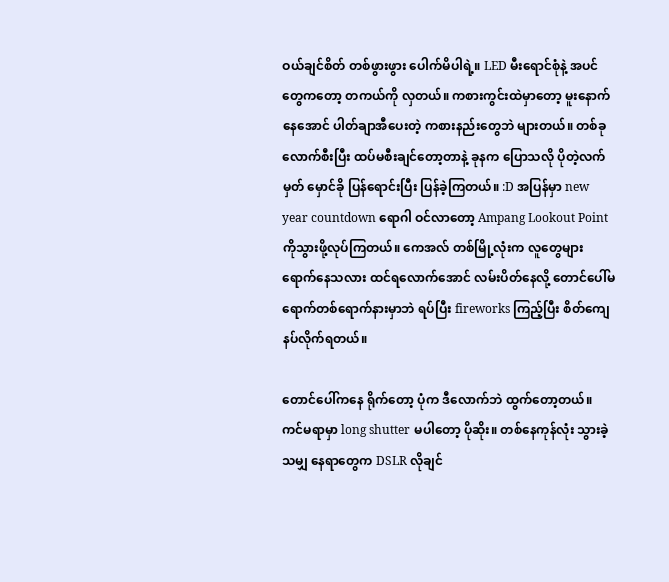ဝယ်ချင်စိတ် တစ်ဖွားဖွား ပေါက်မိပါရဲ့။ LED မီးရောင်စုံနဲ့ အပင်တွေကတော့ တကယ်ကို လှတယ်။ ကစားကွင်းထဲမှာတော့ မူးနောက်နေအောင် ပါတ်ချာအီပေးတဲ့ ကစားနည်းတွေဘဲ များတယ်။ တစ်ခုလောက်စီးပြီး ထပ်မစီးချင်တော့တာနဲ့ ခုနက ပြောသလို ပိုတဲ့လက်မှတ် မှောင်ခို ပြန်ရောင်းပြီး ပြန်ခဲ့ကြတယ်။ :D အပြန်မှာ new year countdown ရောဂါ ဝင်လာတော့ Ampang Lookout Point ကိုသွားဖို့လုပ်ကြတယ်။ ကေအလ် တစ်မြို့လုံးက လူတွေများ ရောက်နေသလား ထင်ရလောက်အောင် လမ်းပိတ်နေလို့ တောင်ပေါ်မရောက်တစ်ရောက်နားမှာဘဲ ရပ်ပြီး fireworks ကြည့်ပြီး စိတ်ကျေနပ်လိုက်ရတယ်။

တောင်ပေါ်ကနေ ရိုက်တော့ ပုံက ဒီလောက်ဘဲ ထွက်တော့တယ်။ ကင်မရာမှာ long shutter မပါတော့ ပိုဆိုး။ တစ်နေကုန်လုံး သွားခဲ့သမျှ နေရာတွေက DSLR လိုချင်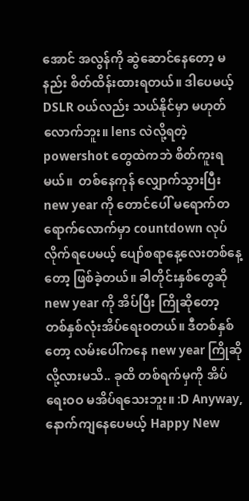အောင် အလွန်ကို ဆွဲဆောင်နေတော့ မနည်း စိတ်ထိန်းထားရတယ်။ ဒါပေမယ့် DSLR ဝယ်လည်း သယ်နိုင်မှာ မဟုတ်လောက်ဘူး။ lens လဲလို့ရတဲ့ powershot တွေထဲကဘဲ စိတ်ကူးရမယ်။  တစ်နေကုန် လျှောက်သွားပြီး new year ကို တောင်ပေါ် မရောက်တရောက်လောက်မှာ countdown လုပ်လိုက်ရပေမယ့် ပျော်စရာနေ့လေးတစ်နေ့တော့ ဖြစ်ခဲ့တယ်။ ခါတိုင်းနှစ်တွေဆို new year ကို အိပ်ပြီး ကြိုဆိုတော့ တစ်နှစ်လုံးအိပ်ရေးဝတယ်။ ဒီတစ်နှစ်တော့ လမ်းပေါ်ကနေ new year ကြိုဆိုလို့လားမသိ.. ခုထိ တစ်ရက်မှကို အိပ်ရေးဝဝ မအိပ်ရသေးဘူး။ :D Anyway, နောက်ကျနေပေမယ့် Happy New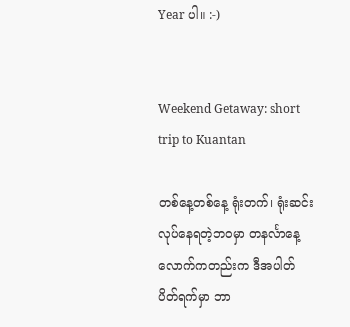Year ပါ။ :-)


Weekend Getaway: short trip to Kuantan

တစ်နေ့တစ်နေ့ ရုံးတက်၊ ရုံးဆင်းလုပ်နေရတဲ့ဘဝမှာ တနင်္လာနေ့လောက်ကတည်းက ဒီအပါတ် ပိတ်ရက်မှာ ဘာ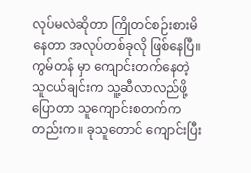လုပ်မလဲဆိုတာ ကြိုတင်စဉ်းစားမိနေတာ အလုပ်တစ်ခုလို ဖြစ်နေပြီ။ ကွမ်တန် မှာ ကျောင်းတက်နေတဲ့ သူငယ်ချင်းက သူ့ဆီလာလည်ဖို့ ပြောတာ သူကျောင်းစတက်ကတည်းက။ ခုသူတောင် ကျောင်းပြီး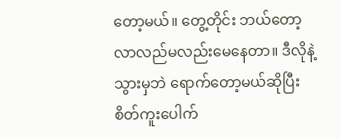တော့မယ်။ တွေ့တိုင်း ဘယ်တော့ လာလည်မလည်းမေနေတာ။ ဒီလိုနဲ့ သွားမှဘဲ ရောက်တော့မယ်ဆိုပြီး စိတ်ကူးပေါက်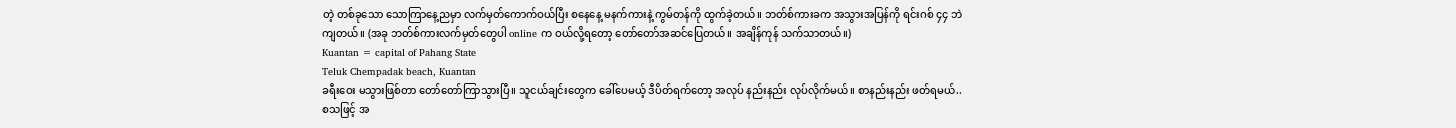တဲ့ တစ်ခုသော သောကြာနေ့ညမှာ လက်မှတ်ကောက်ဝယ်ပြီး စနေနေ့ မနက်ကားနဲ့ ကွမ်တန်ကို ထွက်ခဲ့တယ်။ ဘတ်စ်ကားခက အသွားအပြန်ကို ရင်းဂစ် ၄၄ ဘဲကျတယ်။ (အခု ဘတ်စ်ကားလက်မှတ်တွေပါ online က ဝယ်လို့ရတော့ တော်တော်အဆင်ပြေတယ်။ အချိန်ကုန် သက်သာတယ်။)
Kuantan = capital of Pahang State
Teluk Chempadak beach, Kuantan
ခရီးဝေး မသွားဖြစ်တာ တော်တော်ကြာသွားပြီ။ သူငယ်ချင်းတွေက ခေါ်ပေမယ့် ဒီပိတ်ရက်တော့ အလုပ် နည်းနည်း လုပ်လိုက်မယ်။ စာနည်းနည်း ဖတ်ရမယ်.. စသဖြင့် အ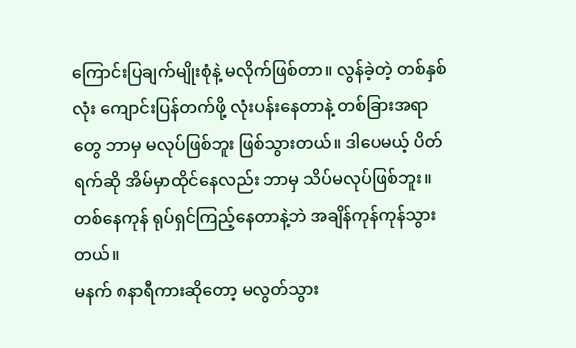ကြောင်းပြချက်မျိုးစုံနဲ့ မလိုက်ဖြစ်တာ။ လွန်ခဲ့တဲ့ တစ်နှစ်လုံး ကျောင်းပြန်တက်ဖို့ လုံးပန်းနေတာနဲ့ တစ်ခြားအရာတွေ ဘာမှ မလုပ်ဖြစ်ဘူး ဖြစ်သွားတယ်။ ဒါပေမယ့် ပိတ်ရက်ဆို အိမ်မှာထိုင်နေလည်း ဘာမှ သိပ်မလုပ်ဖြစ်ဘူး။ တစ်နေကုန် ရုပ်ရှင်ကြည့်နေတာနဲ့ဘဲ အချိန်ကုန်ကုန်သွားတယ်။
မနက် ၈နာရီကားဆိုတော့ မလွတ်သွား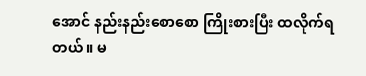အောင် နည်းနည်းစောစော ကြိုးစားပြီး ထလိုက်ရတယ်။ မ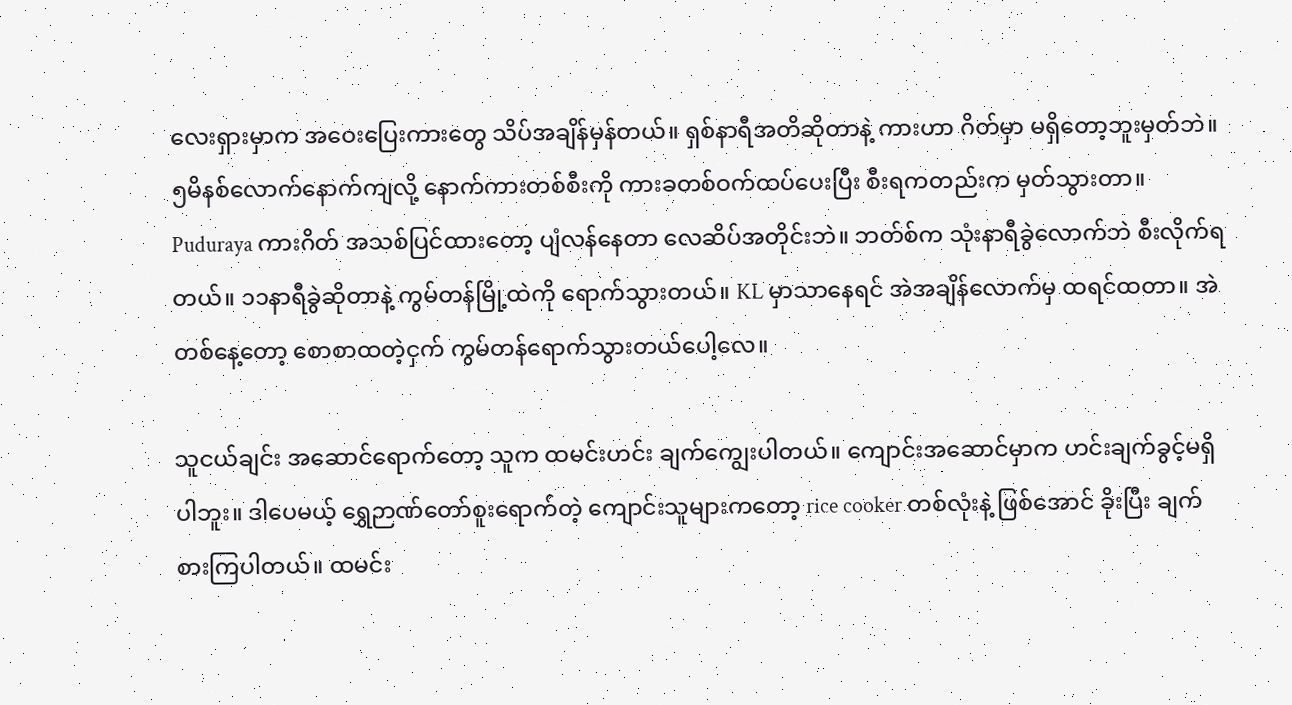လေးရှားမှာက အဝေးပြေးကားတွေ သိပ်အချိန်မှန်တယ်။ ရှစ်နာရီအတိဆိုတာနဲ့ ကားဟာ ဂိတ်မှာ မရှိတော့ဘူးမှတ်ဘဲ။ ၅မိနစ်လောက်နောက်ကျလို့ နောက်ကားတစ်စီးကို ကားခတစ်ဝက်ထပ်ပေးပြီး စီးရကတည်းက မှတ်သွားတာ။ Puduraya ကားဂိတ် အသစ်ပြင်ထားတော့ ပျံလန်နေတာ လေဆိပ်အတိုင်းဘဲ။ ဘတ်စ်က သုံးနာရီခွဲလောက်ဘဲ စီးလိုက်ရတယ်။ ၁၁နာရီခွဲဆိုတာနဲ့ ကွမ်တန်မြို့ထဲကို ရောက်သွားတယ်။ KL မှာသာနေရင် အဲအချိန်လောက်မှ ထရင်ထတာ။ အဲတစ်နေ့တော့ စောစာထတဲ့ငှက် ကွမ်တန်ရောက်သွားတယ်ပေါ့လေ။

သူငယ်ချင်း အဆောင်ရောက်တော့ သူက ထမင်းဟင်း ချက်ကျွေးပါတယ်။ ကျောင်းအဆောင်မှာက ဟင်းချက်ခွင့်မရှိပါဘူး။ ဒါပေမယ့် ရွှေဉာဏ်တော်စူးရောက်တဲ့ ကျောင်းသူများကတော့ rice cooker တစ်လုံးနဲ့ ဖြစ်အောင် ခိုးပြီး ချက်စားကြပါတယ်။ ထမင်း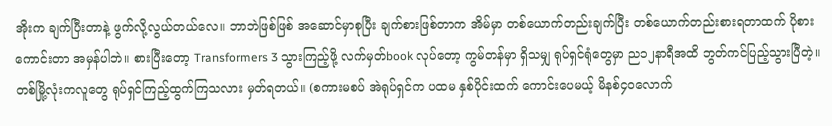အိုးက ချက်ပြီးတာနဲ့ ဖွက်လို့လွယ်တယ်လေ။ ဘာဘဲဖြစ်ဖြစ် အဆောင်မှာစုပြီး ချက်စားဖြစ်တာက အိမ်မှာ တစ်ယောက်တည်းချက်ပြီး တစ်ယောက်တည်းစားရတာထက် ပိုစားကောင်းတာ အမှန်ပါဘဲ။ စားပြီးတော့ Transformers 3 သွားကြည့်ဖို့ လက်မှတ်book လုပ်တော့ ကွမ်တန်မှာ ရှိသမျှ ရုပ်ရှင်ရုံတွေမှာ ည၁၂နာရီအထိ ဘွတ်ကင်ပြည့်သွားပြီတဲ့။ တစ်မြို့လုံးကလူတွေ ရုပ်ရှင်ကြည့်ထွက်ကြသလား မှတ်ရတယ်။ (စကားမစပ် အဲရုပ်ရှင်က ပထမ နှစ်ပိုင်းထက် ကောင်းပေမယ့် မိနစ်၄၀လောက်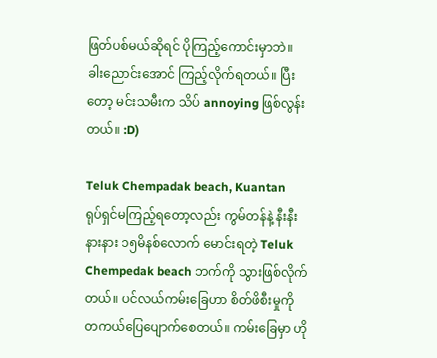ဖြတ်ပစ်မယ်ဆိုရင် ပိုကြည့်ကောင်းမှာဘဲ။ ခါးညောင်းအောင် ကြည့်လိုက်ရတယ်။ ပြီးတော့ မင်းသမီးက သိပ် annoying ဖြစ်လွန်းတယ်။ :D)

Teluk Chempadak beach, Kuantan
ရုပ်ရှင်မကြည့်ရတော့လည်း ကွမ်တန်နဲ့ နီးနီးနားနား ၁၅မိနစ်လောက် မောင်းရတဲ့ Teluk Chempedak beach ဘက်ကို သွားဖြစ်လိုက်တယ်။ ပင်လယ်ကမ်းခြေဟာ စိတ်ဖိစီးမှုကို တကယ်ပြေပျောက်စေတယ်။ ကမ်းခြေမှာ ဟို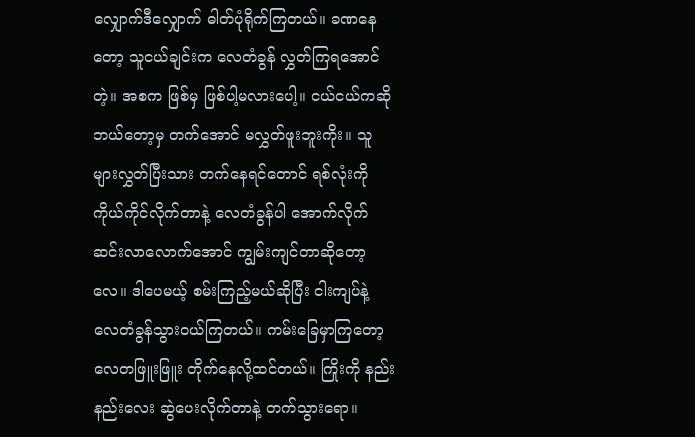လျှောက်ဒီလျှောက် ဓါတ်ပုံရိုက်ကြတယ်။ ခဏနေတော့ သူငယ်ချင်းက လေတံခွန် လွှတ်ကြရအောင်တဲ့။ အစက ဖြစ်မှ ဖြစ်ပါ့မလားပေါ့။ ငယ်ငယ်ကဆို ဘယ်တော့မှ တက်အောင် မလွှတ်ဖူးဘူးကိုး။ သူများလွှတ်ပြီးသား တက်နေရင်တောင် ရစ်လုံးကို ကိုယ်ကိုင်လိုက်တာနဲ့ လေတံခွန်ပါ အောက်လိုက်ဆင်းလာလောက်အောင် ကျွမ်းကျင်တာဆိုတော့လေ။ ဒါပေမယ့် စမ်းကြည့်မယ်ဆိုပြီး ငါးကျပ်နဲ့ လေတံခွန်သွားဝယ်ကြတယ်။ ကမ်းခြေမှာကြတော့ လေတဖြူးဖြူး တိုက်နေလို့ထင်တယ်။ ကြိုးကို နည်းနည်းလေး ဆွဲပေးလိုက်တာနဲ့ တက်သွားရော။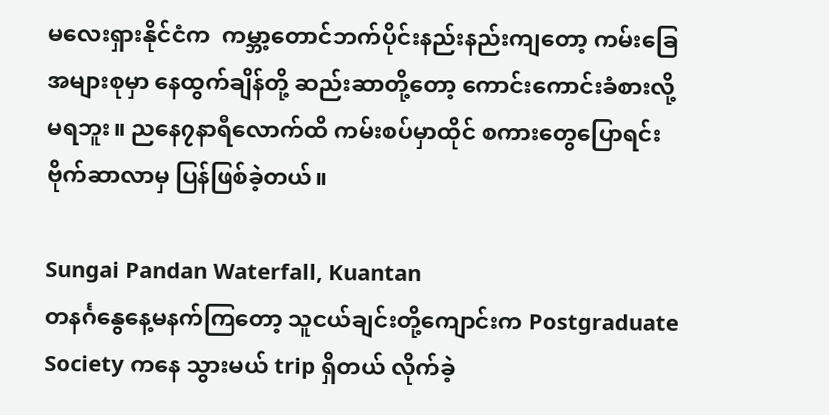မလေးရှားနိုင်ငံက  ကမ္ဘာ့တောင်ဘက်ပိုင်းနည်းနည်းကျတော့ ကမ်းခြေအများစုမှာ နေထွက်ချိန်တို့ ဆည်းဆာတို့တော့ ကောင်းကောင်းခံစားလို့မရဘူး။ ညနေ၇နာရီလောက်ထိ ကမ်းစပ်မှာထိုင် စကားတွေပြောရင်း ဗိုက်ဆာလာမှ ပြန်ဖြစ်ခဲ့တယ်။

Sungai Pandan Waterfall, Kuantan
တနင်္ဂနွေနေ့မနက်ကြတော့ သူငယ်ချင်းတို့ကျောင်းက Postgraduate Society ကနေ သွားမယ် trip ရှိတယ် လိုက်ခဲ့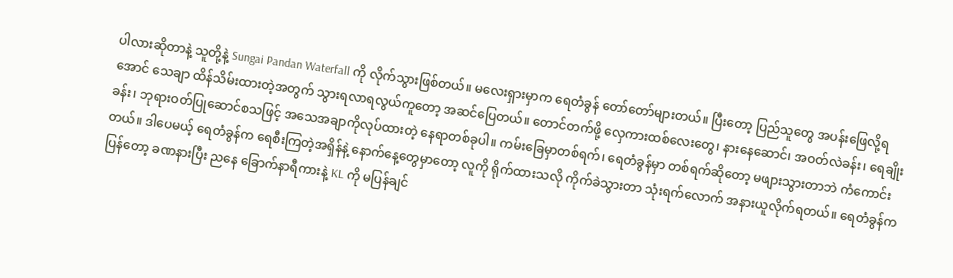ပါလားဆိုတာနဲ့ သူတို့နဲ့ Sungai Pandan Waterfall ကို လိုက်သွားဖြစ်တယ်။ မလေးရှားမှာက ရေတံခွန် တော်တော်များတယ်။ ပြီးတော့ ပြည်သူတွေ အပန်းဖြေလို့ရအောင် သေချာ ထိန်သိမ်းထားတဲ့အတွက် သွားရလာရလွယ်ကူတော့ အဆင်ပြေတယ်။ တောင်တက်ဖို့ လှေကားထစ်လေးတွေ၊ နားနေဆောင်၊ အဝတ်လဲခန်း၊ ရေချိုးခန်း၊ ဘုရားဝတ်ပြုဆောင်စသဖြင့် အသေအချာကိုလုပ်ထားတဲ့ နေရာတစ်ခုပါ။ ကမ်းခြေမှာတစ်ရက်၊ ရေတံခွန်မှာ တစ်ရက်ဆိုတော့ မဖျားသွားတာဘဲ ကံကောင်းတယ်။ ဒါပေမယ့် ရေတံခွန်က ရေစီးကြတဲ့အရှိန်နဲ့ နောက်နေ့တွေမှာတော့ လူကို ရိုက်ထားသလို ကိုက်ခဲသွားတာ သုံးရက်လောက် အနားယူလိုက်ရတယ်။ ရေတံခွန်ကပြန်တော့ ခဏနားပြီး ညနေ ခြောက်နာရီကားနဲ့ KL ကို မပြန်ချင်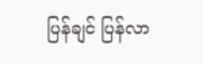ပြန်ချင် ပြန်လာ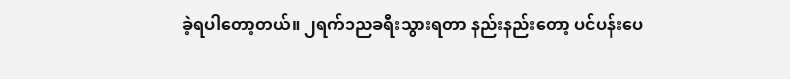ခဲ့ရပါတော့တယ်။ ၂ရက်၁ညခရီးသွားရတာ နည်းနည်းတော့ ပင်ပန်းပေ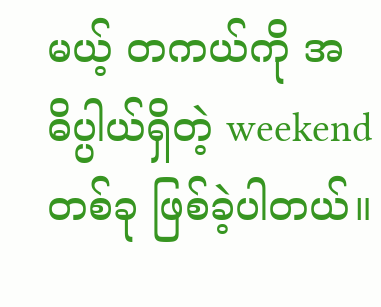မယ့် တကယ်ကို အဓိပ္ပါယ်ရှိတဲ့ weekend တစ်ခု ဖြစ်ခဲ့ပါတယ်။